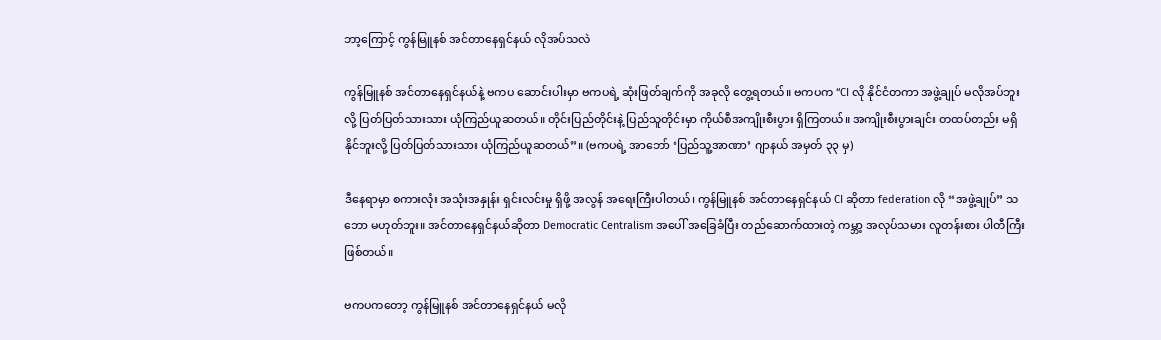ဘာ့ကြောင့် ကွန်မြူနစ် အင်တာနေရှင်နယ် လိုအပ်သလဲ

ကွန်မြူနစ် အင်တာနေရှင်နယ်နဲ့ ဗကပ ဆောင်းပါးမှာ ဗကပရဲ့ ဆုံးဖြတ်ချက်ကို အခုလို တွေ့ရတယ်။ ဗကပက “CI လို နိုင်ငံတကာ အဖွဲ့ချုပ် မလိုအပ်ဘူးလို့ ပြတ်ပြတ်သားသား ယုံကြည်ယူဆတယ်။ တိုင်းပြည်တိုင်းနဲ့ ပြည်သူတိုင်းမှာ ကိုယ်စီအကျိုးစီးပွား ရှိကြတယ်။ အကျိုးစီးပွားချင်း တထပ်တည်း မရှိနိုင်ဘူးလို့ ပြတ်ပြတ်သားသား ယုံကြည်ယူဆတယ်”။ (ဗကပရဲ့ အာဘော် ‘ပြည်သူ့အာဏာ’ ဂျာနယ် အမှတ် ၃၃ မှ)

ဒီနေရာမှာ စကားလုံး အသုံးအနှုန်း ရှင်းလင်းမှု ရှိဖို့ အလွန် အရေးကြီးပါတယ်၊ ကွန်မြူနစ် အင်တာနေရှင်နယ် CI ဆိုတာ federation လို “အဖွဲ့ချုပ်” သဘော မဟုတ်ဘူး။ အင်တာနေရှင်နယ်ဆိုတာ Democratic Centralism အပေါ် အခြေခံပြီး တည်ဆောက်ထားတဲ့ ကမ္ဘာ့ အလုပ်သမား လူတန်းစား ပါတီကြီး ဖြစ်တယ်။

ဗကပကတော့ ကွန်မြူနစ် အင်တာနေရှင်နယ် မလို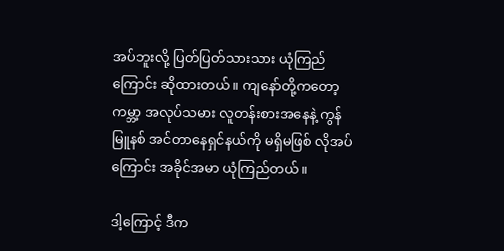အပ်ဘူးလို့ ပြတ်ပြတ်သားသား ယုံကြည်ကြောင်း ဆိုထားတယ်။ ကျနော်တို့ကတော့ ကမ္ဘာ့ အလုပ်သမား လူတန်းစားအနေနဲ့ ကွန်မြူနစ် အင်တာနေရှင်နယ်ကို မရှိမဖြစ် လိုအပ်ကြောင်း အခိုင်အမာ ယုံကြည်တယ်။

ဒါ့ကြောင့် ဒီက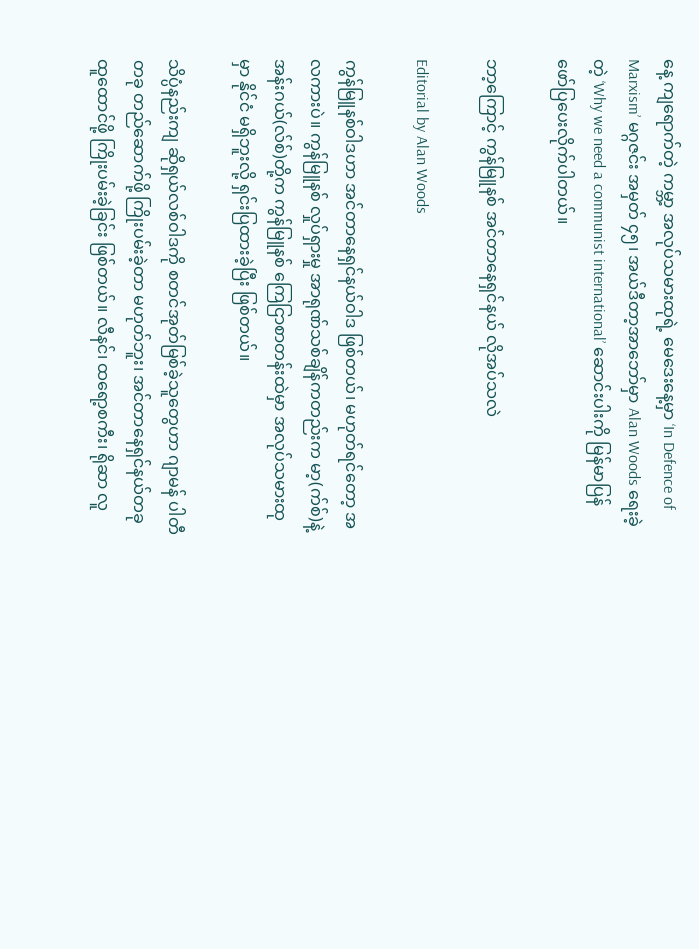နေ့ ကျရောက်တဲ့ ကမ္ဘာ့ အလုပ်သမားထုရဲ့ မေဒေးနေ့မှာ ‘In Defence of Marxism’ မဂ္ဂဇင်း အမှတ် ၄၅၊ အယ်ဒီတာ့အာဘော်မှာ Alan Woods ရေးခဲ့တဲ့ ‘Why we need a communist international’ ဆောင်းပါးကို မြန်မာပြန် ဖော်ပြပေးလိုက်ပါတယ်။

ဘာ့ကြောင့် ကွန်မြူနစ် အင်တာနေရှင်နယ် လိုအပ်သလဲ

Editorial by Alan Woods

ကွန်မြူနစ်ဝါဒဟာ အင်တာနေရှင်နယ်ဝါဒ ဖြစ်တယ်၊ မဟုတ်ရင်တော့ အလကားပဲ။ ကွန်မြူနစ် လှုပ်ရှားမှု အာရုဏ်သစ်ချိန်ကတည်းက မာ့(က်စ်)နဲ့ အန်းဂယ်(လ်စ်)တို့က ကွန်မြူနစ် ကြေငြာစာတန်းထဲမှာ အလုပ်သမားထုမှာ နိုင်ငံ မရှိဘူးလို့ ရှင်းပြထားခဲ့ပြီး ဖြစ်တယ်။

သိပ္ပံနည်းကျ ဆိုရှယ်လစ်ဝါဒကို စတင်အုတ်မြစ်ခဲ့သူတွေဟာ ဂျာမန် ပါတီတခု တည်ဆောက်ဖို့ ကြိုးပမ်းခဲ့တာ မဟုတ်ဘူး၊ အင်တာနေရှင်နယ်တခု ထူထောင်ဖို့ ကြိုးပမ်းခဲ့ခြင်း ဖြစ်တယ်။ လီနင်၊ ထရော့စကီး၊ ရိုဆာ လူ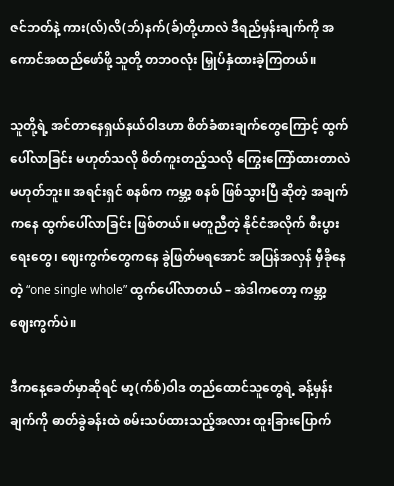ဇင်ဘတ်နဲ့ ကား(လ်)လိ(ဘ်)နက်(ခ်)တို့ဟာလဲ ဒီရည်မှန်းချက်ကို အကောင်အထည်ဖော်ဖို့ သူတို့ တဘဝလုံး မြှုပ်နှံထားခဲ့ကြတယ်။

သူတို့ရဲ့ အင်တာနေရှယ်နယ်ဝါဒဟာ စိတ်ခံစားချက်တွေကြောင့် ထွက်ပေါ်လာခြင်း မဟုတ်သလို စိတ်ကူးတည့်သလို ကြွေးကြော်ထားတာလဲ မဟုတ်ဘူး။ အရင်းရှင် စနစ်က ကမ္ဘာ့ စနစ် ဖြစ်သွားပြီ ဆိုတဲ့ အချက်ကနေ ထွက်ပေါ်လာခြင်း ဖြစ်တယ်။ မတူညီတဲ့ နိုင်ငံအလိုက် စီးပွားရေးတွေ၊ ဈေးကွက်တွေကနေ ခွဲဖြတ်မရအောင် အပြန်အလှန် မှီခိုနေတဲ့ “one single whole” ထွက်ပေါ်လာတယ် – အဲဒါကတော့ ကမ္ဘာ့ ဈေးကွက်ပဲ။

ဒီကနေ့ခေတ်မှာဆိုရင် မာ့(က်စ်)ဝါဒ တည်ထောင်သူတွေရဲ့ ခန့်မှန်းချက်ကို ဓာတ်ခွဲခန်းထဲ စမ်းသပ်ထားသည့်အလား ထူးခြားပြောက်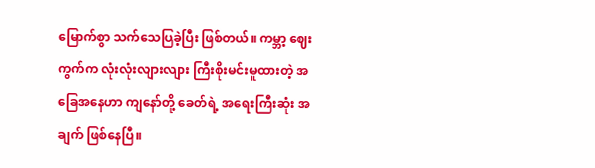မြောက်စွာ သက်သေပြခဲ့ပြီး ဖြစ်တယ်။ ကမ္ဘာ့ ဈေးကွက်က လုံးလုံးလျားလျား ကြီးစိုးမင်းမူထားတဲ့ အခြေအနေဟာ ကျနော်တို့ ခေတ်ရဲ့ အရေးကြီးဆုံး အချက် ဖြစ်နေပြီ။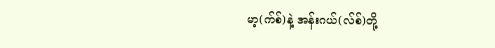မာ့(က်စ်)နဲ့ အန်းဂယ်(လ်စ်)တို့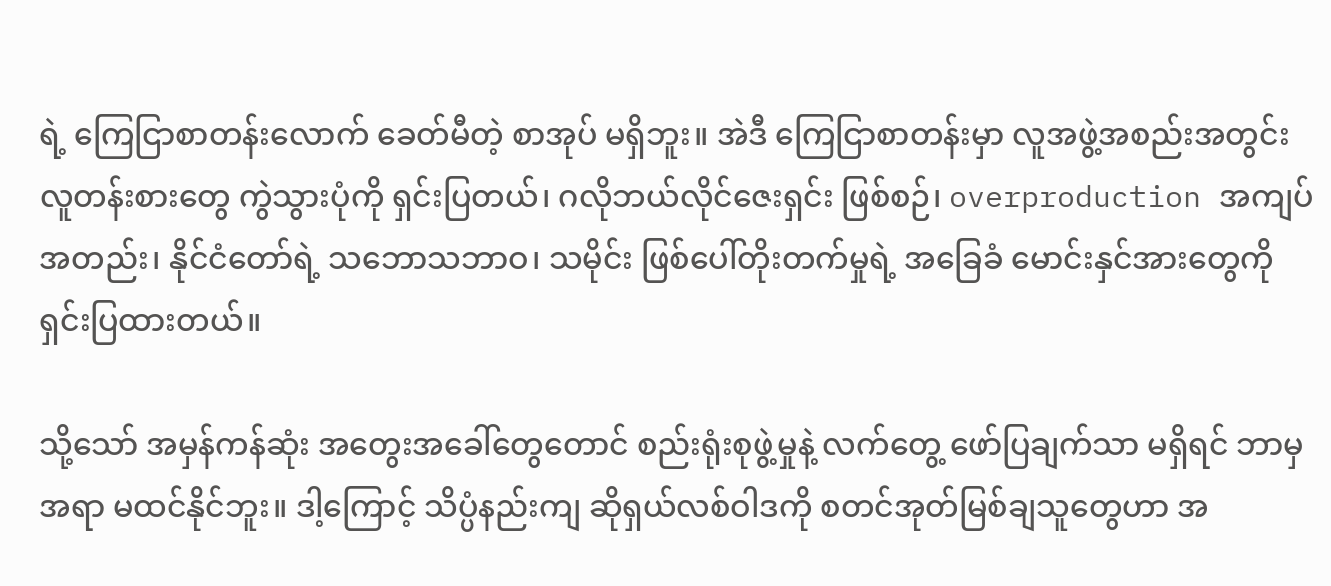ရဲ့ ကြေငြာစာတန်းလောက် ခေတ်မီတဲ့ စာအုပ် မရှိဘူး။ အဲဒီ ကြေငြာစာတန်းမှာ လူအဖွဲ့အစည်းအတွင်း လူတန်းစားတွေ ကွဲသွားပုံကို ရှင်းပြတယ်၊ ဂလိုဘယ်လိုင်ဇေးရှင်း ဖြစ်စဉ်၊ overproduction အကျပ်အတည်း၊ နိုင်ငံတော်ရဲ့ သဘောသဘာဝ၊ သမိုင်း ဖြစ်ပေါ်တိုးတက်မှုရဲ့ အခြေခံ မောင်းနှင်အားတွေကို ရှင်းပြထားတယ်။

သို့သော် အမှန်ကန်ဆုံး အတွေးအခေါ်တွေတောင် စည်းရုံးစုဖွဲ့မှုနဲ့ လက်တွေ့ ဖော်ပြချက်သာ မရှိရင် ဘာမှ အရာ မထင်နိုင်ဘူး။ ဒါ့ကြောင့် သိပ္ပံနည်းကျ ဆိုရှယ်လစ်ဝါဒကို စတင်အုတ်မြစ်ချသူတွေဟာ အ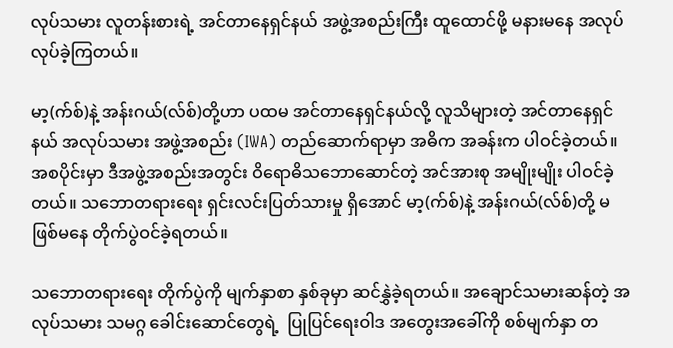လုပ်သမား လူတန်းစားရဲ့ အင်တာနေရှင်နယ် အဖွဲ့အစည်းကြီး ထူထောင်ဖို့ မနားမနေ အလုပ်လုပ်ခဲ့ကြတယ်။

မာ့(က်စ်)နဲ့ အန်းဂယ်(လ်စ်)တို့ဟာ ပထမ အင်တာနေရှင်နယ်လို့ လူသိများတဲ့ အင်တာနေရှင်နယ် အလုပ်သမား အဖွဲ့အစည်း (IWA) တည်ဆောက်ရာမှာ အဓိက အခန်းက ပါဝင်ခဲ့တယ်။ အစပိုင်းမှာ ဒီအဖွဲ့အစည်းအတွင်း ဝိရောဓိသဘောဆောင်တဲ့ အင်အားစု အမျိုးမျိုး ပါဝင်ခဲ့တယ်။ သဘောတရားရေး ရှင်းလင်းပြတ်သားမှု ရှိအောင် မာ့(က်စ်)နဲ့ အန်းဂယ်(လ်စ်)တို့ မဖြစ်မနေ တိုက်ပွဲဝင်ခဲ့ရတယ်။

သဘောတရားရေး တိုက်ပွဲကို မျက်နှာစာ နှစ်ခုမှာ ဆင်နွှဲခဲ့ရတယ်။ အချောင်သမားဆန်တဲ့ အလုပ်သမား သမဂ္ဂ ခေါင်းဆောင်တွေရဲ့  ပြုပြင်ရေးဝါဒ အတွေးအခေါ်ကို စစ်မျက်နှာ တ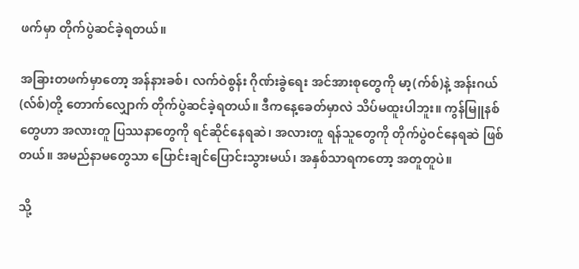ဖက်မှာ တိုက်ပွဲဆင်ခဲ့ရတယ်။

အခြားတဖက်မှာတော့ အန်နားခစ်၊ လက်ဝဲစွန်း ဂိုဏ်းခွဲရေး အင်အားစုတွေကို မာ့(က်စ်)နဲ့ အန်းဂယ်(လ်စ်)တို့ တောက်လျှောက် တိုက်ပွဲဆင်ခဲ့ရတယ်။ ဒီကနေ့ခေတ်မှာလဲ သိပ်မထူးပါဘူး။ ကွန်မြူနစ်တွေဟာ အလားတူ ပြဿနာတွေကို ရင်ဆိုင်နေရဆဲ၊ အလားတူ ရန်သူတွေကို တိုက်ပွဲဝင်နေရဆဲ ဖြစ်တယ်။ အမည်နာမတွေသာ ပြောင်းချင်ပြောင်းသွားမယ်၊ အနှစ်သာရကတော့ အတူတူပဲ။

သို့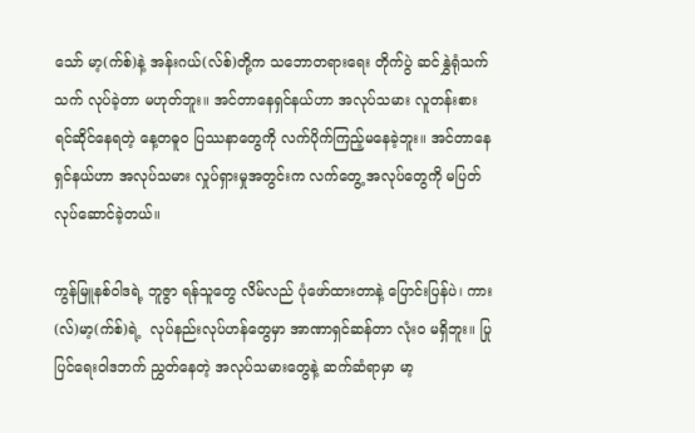သော် မာ့(က်စ်)နဲ့ အန်းဂယ်(လ်စ်)တို့က သဘောတရားရေး တိုက်ပွဲ ဆင်နွှဲရုံသက်သက် လုပ်ခဲ့တာ မဟုတ်ဘူး။ အင်တာနေရှင်နယ်ဟာ အလုပ်သမား လူတန်းစား ရင်ဆိုင်နေရတဲ့ နေ့တဓူဝ ပြဿနာတွေကို လက်ပိုက်ကြည့်မနေခဲ့ဘူး။ အင်တာနေရှင်နယ်ဟာ အလုပ်သမား လှုပ်ရှားမှုအတွင်းက လက်တွေ့ အလုပ်တွေကို မပြတ် လုပ်ဆောင်ခဲ့တယ်။

ကွန်မြူနစ်ဝါဒရဲ့ ဘူဇွာ ရန်သူတွေ လိမ်လည် ပုံဖော်ထားတာနဲ့ ပြောင်းပြန်ပဲ၊ ကား(လ်)မာ့(က်စ်)ရဲ့  လုပ်နည်းလုပ်ဟန်တွေမှာ အာဏာရှင်ဆန်တာ လုံးဝ မရှိဘူး။ ပြုပြင်ရေးဝါဒဘက် ညွှတ်နေတဲ့ အလုပ်သမားတွေနဲ့ ဆက်ဆံရာမှာ မာ့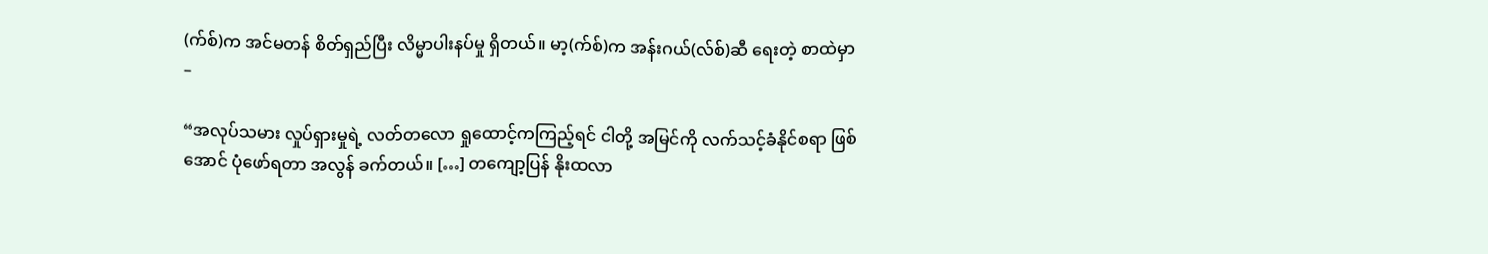(က်စ်)က အင်မတန် စိတ်ရှည်ပြီး လိမ္မာပါးနပ်မှု ရှိတယ်။ မာ့(က်စ်)က အန်းဂယ်(လ်စ်)ဆီ ရေးတဲ့ စာထဲမှာ –

“အလုပ်သမား လှုပ်ရှားမှုရဲ့ လတ်တလော ရှုထောင့်ကကြည့်ရင် ငါတို့ အမြင်ကို လက်သင့်ခံနိုင်စရာ ဖြစ်အောင် ပုံဖော်ရတာ အလွန် ခက်တယ်။ […] တကျော့ပြန် နိုးထလာ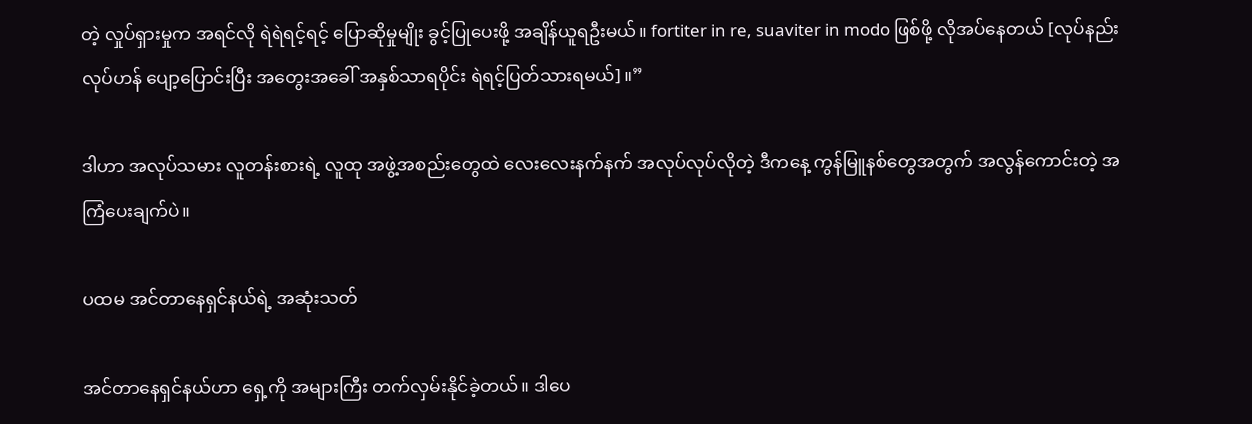တဲ့ လှုပ်ရှားမှုက အရင်လို ရဲရဲရင့်ရင့် ပြောဆိုမှုမျိုး ခွင့်ပြုပေးဖို့ အချိန်ယူရဦးမယ်။ fortiter in re, suaviter in modo ဖြစ်ဖို့ လိုအပ်နေတယ် [လုပ်နည်းလုပ်ဟန် ပျော့ပြောင်းပြီး အတွေးအခေါ် အနှစ်သာရပိုင်း ရဲရင့်ပြတ်သားရမယ်]။”

ဒါဟာ အလုပ်သမား လူတန်းစားရဲ့ လူထု အဖွဲ့အစည်းတွေထဲ လေးလေးနက်နက် အလုပ်လုပ်လိုတဲ့ ဒီကနေ့ ကွန်မြူနစ်တွေအတွက် အလွန်ကောင်းတဲ့ အကြံပေးချက်ပဲ။

ပထမ အင်တာနေရှင်နယ်ရဲ့ အဆုံးသတ်

အင်တာနေရှင်နယ်ဟာ ရှေ့ကို အများကြီး တက်လှမ်းနိုင်ခဲ့တယ်။ ဒါပေ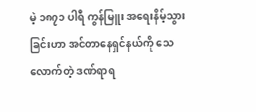မဲ့ ၁၈၇၁ ပါရီ ကွန်မြူး အရေးနိမ့်သွားခြင်းဟာ အင်တာနေရှင်နယ်ကို သေလောက်တဲ့ ဒဏ်ရာရ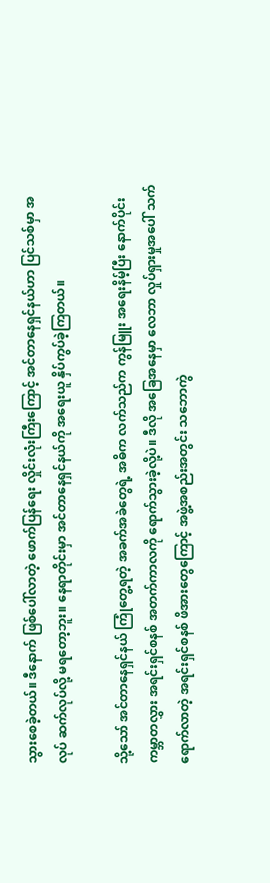သွားစေခဲ့တယ်။ ဒီနောက် ဖြစ်ပေါ်လာတဲ့ ဖောက်ပြန်ရေး လှိုင်းလုံးကြီးကြောင့် အင်တာနေရှင်နယ်ဟာ ပြင်သစ်မှာ အလုပ် ဆက်လုပ်လို့ မရတော့ဘူး။ နေရာတိုင်းမှာ အင်တာနေရှင်နယ်ကို အရေးယူ နှိပ်ကွပ်ခဲ့ကြတယ်။

သို့သော် အင်တာနေရှင်နယ် ကြုံတွေ့ရတဲ့ အခက်အခဲတွေရဲ့ အဓိက လက်သည်က ကွန်မြူး အရေးနိမ့်ပြီး နောက်ပိုင်း ကမ္ဘာတလွှား အရင်းရှင်စနစ် အတက်ကာလကို ရောက်သွားခဲ့လို့ပဲ။ ဒီလို အခြေအနေမှာ လေဘာ လှုပ်ရှားမှုအပေါ် သက်ရောက်လာတဲ့ အရင်းရှင်စနစ် ဖိအားတွေကြောင့် အဖွဲ့အစည်းအတွင်း သဘောကွဲ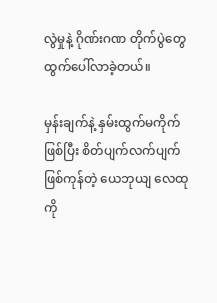လွဲမှုနဲ့ ဂိုဏ်းဂဏ တိုက်ပွဲတွေ ထွက်ပေါ်လာခဲ့တယ်။

မှန်းချက်နဲ့ နှမ်းထွက်မကိုက်ဖြစ်ပြီး စိတ်ပျက်လက်ပျက် ဖြစ်ကုန်တဲ့ ယေဘုယျ လေထုကို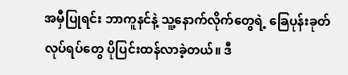အမှီပြုရင်း ဘာကူနင်နဲ့ သူ့နောက်လိုက်တွေရဲ့ ခြေပုန်းခုတ် လုပ်ရပ်တွေ ပိုပြင်းထန်လာခဲ့တယ်။ ဒီ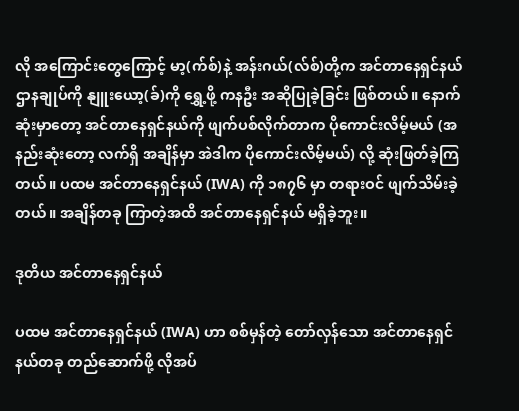လို အကြောင်းတွေကြောင့် မာ့(က်စ်)နဲ့ အန်းဂယ်(လ်စ်)တို့က အင်တာနေရှင်နယ် ဌာနချုပ်ကို နျူးယော့(ခ်)ကို ရွှေ့ဖို့ ကနဦး အဆိုပြုခဲ့ခြင်း ဖြစ်တယ်။ နောက်ဆုံးမှာတော့ အင်တာနေရှင်နယ်ကို ဖျက်ပစ်လိုက်တာက ပိုကောင်းလိမ့်မယ် (အနည်းဆုံးတော့ လက်ရှိ အချိန်မှာ အဲဒါက ပိုကောင်းလိမ့်မယ်) လို့ ဆုံးဖြတ်ခဲ့ကြတယ်။ ပထမ အင်တာနေရှင်နယ် (IWA) ကို ၁၈၇၆ မှာ တရားဝင် ဖျက်သိမ်းခဲ့တယ်။ အချိန်တခု ကြာတဲ့အထိ အင်တာနေရှင်နယ် မရှိခဲ့ဘူး။

ဒုတိယ အင်တာနေရှင်နယ်

ပထမ အင်တာနေရှင်နယ် (IWA) ဟာ စစ်မှန်တဲ့ တော်လှန်သော အင်တာနေရှင်နယ်တခု တည်ဆောက်ဖို့ လိုအပ်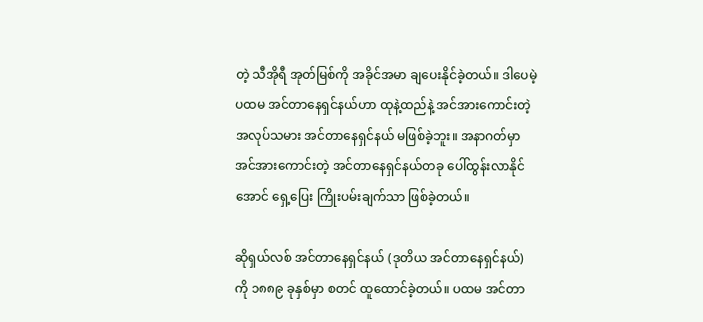တဲ့ သီအိုရီ အုတ်မြစ်ကို အခိုင်အမာ ချပေးနိုင်ခဲ့တယ်။ ဒါပေမဲ့ ပထမ အင်တာနေရှင်နယ်ဟာ ထုနဲ့ထည်နဲ့ အင်အားကောင်းတဲ့ အလုပ်သမား အင်တာနေရှင်နယ် မဖြစ်ခဲ့ဘူး။ အနာဂတ်မှာ အင်အားကောင်းတဲ့ အင်တာနေရှင်နယ်တခု ပေါ်ထွန်းလာနိုင်အောင် ရှေ့ပြေး ကြိုးပမ်းချက်သာ ဖြစ်ခဲ့တယ်။

ဆိုရှယ်လစ် အင်တာနေရှင်နယ် (ဒုတိယ အင်တာနေရှင်နယ်) ကို ၁၈၈၉ ခုနှစ်မှာ စတင် ထူထောင်ခဲ့တယ်။ ပထမ အင်တာ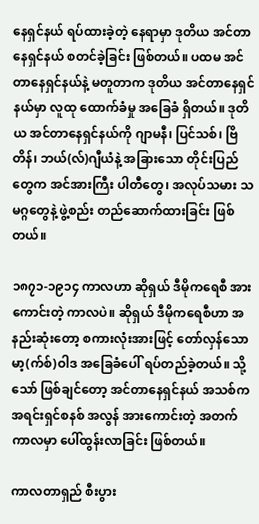နေရှင်နယ် ရပ်ထားခဲ့တဲ့ နေရာမှာ ဒုတိယ အင်တာနေရှင်နယ် စတင်ခဲ့ခြင်း ဖြစ်တယ်။ ပထမ အင်တာနေရှင်နယ်နဲ့ မတူတာက ဒုတိယ အင်တာနေရှင်နယ်မှာ လူထု ထောက်ခံမှု အခြေခံ ရှိတယ်။ ဒုတိယ အင်တာနေရှင်နယ်ကို ဂျာမနီ၊ ပြင်သစ်၊ ဗြိတိန်၊ ဘယ်(လ်)ဂျီယံနဲ့ အခြားသော တိုင်းပြည်တွေက အင်အားကြီး ပါတီတွေ၊ အလုပ်သမား သမဂ္ဂတွေနဲ့ ဖွဲ့စည်း တည်ဆောက်ထားခြင်း ဖြစ်တယ်။

၁၈၇၁-၁၉၁၄ ကာလဟာ ဆိုရှယ် ဒီမိုကရေစီ အားကောင်းတဲ့ ကာလပဲ။ ဆိုရှယ် ဒီမိုကရေစီဟာ အနည်းဆုံးတော့ စကားလုံးအားဖြင့် တော်လှန်သော မာ့(က်စ်)ဝါဒ အခြေခံပေါ် ရပ်တည်ခဲ့တယ်။ သို့သော် ဖြစ်ချင်တော့ အင်တာနေရှင်နယ် အသစ်က အရင်းရှင်စနစ် အလွန် အားကောင်းတဲ့ အတက် ကာလမှာ ပေါ်ထွန်းလာခြင်း ဖြစ်တယ်။

ကာလတာရှည် စီးပွား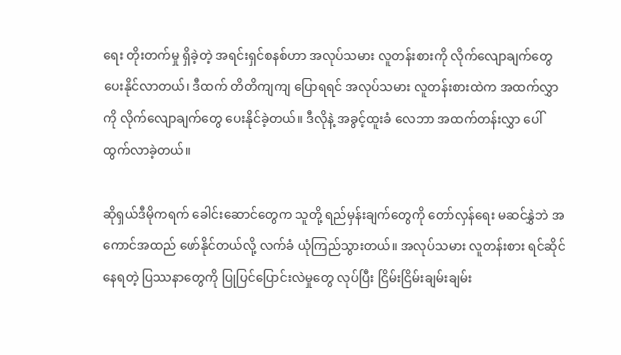ရေး တိုးတက်မှု ရှိခဲ့တဲ့ အရင်းရှင်စနစ်ဟာ အလုပ်သမား လူတန်းစားကို လိုက်လျောချက်တွေ ပေးနိုင်လာတယ်၊ ဒီထက် တိတိကျကျ ပြောရရင် အလုပ်သမား လူတန်းစားထဲက အထက်လွှာကို လိုက်လျောချက်တွေ ပေးနိုင်ခဲ့တယ်။ ဒီလိုနဲ့ အခွင့်ထူးခံ လေဘာ အထက်တန်းလွှာ ပေါ်ထွက်လာခဲ့တယ်။

ဆိုရှယ်ဒီမိုကရက် ခေါင်းဆောင်တွေက သူတို့ ရည်မှန်းချက်တွေကို တော်လှန်ရေး မဆင်နွှဲဘဲ အကောင်အထည် ဖော်နိုင်တယ်လို့ လက်ခံ ယုံကြည်သွားတယ်။ အလုပ်သမား လူတန်းစား ရင်ဆိုင်နေရတဲ့ ပြဿနာတွေကို ပြုပြင်ပြောင်းလဲမှုတွေ လုပ်ပြီး ငြိမ်းငြိမ်းချမ်းချမ်း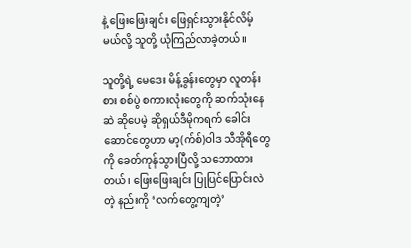နဲ့ ဖြေးဖြေးချင်း ဖြေရှင်းသွားနိုင်လိမ့်မယ်လို့ သူတို့ ယုံကြည်လာခဲ့တယ်။

သူတို့ရဲ့ မေဒေး မိန့်ခွန်းတွေမှာ လူတန်းစား စစ်ပွဲ စကားလုံးတွေကို ဆက်သုံးနေဆဲ ဆိုပေမဲ့ ဆိုရှယ်ဒီမိုကရက် ခေါင်းဆောင်တွေဟာ မာ့(က်စ်)ဝါဒ သီအိုရီတွေကို ခေတ်ကုန်သွားပြီလို့ သဘောထားတယ်၊ ဖြေးဖြေးချင်း ပြုပြင်ပြောင်းလဲတဲ့ နည်းကို ‘လက်တွေ့ကျတဲ့’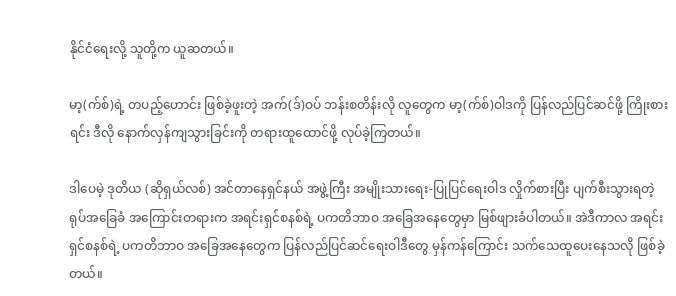နိုင်ငံရေးလို့ သူတို့က ယူဆတယ်။

မာ့(က်စ်)ရဲ့ တပည့်ဟောင်း ဖြစ်ခဲ့ဖူးတဲ့ အက်(ဒ်)ဝပ် ဘန်းစတိန်းလို လူတွေက မာ့(က်စ်)ဝါဒကို ပြန်လည်ပြင်ဆင်ဖို့ ကြိုးစားရင်း ဒီလို နောက်လှန်ကျသွားခြင်းကို တရားထူထောင်ဖို့ လုပ်ခဲ့ကြတယ်။

ဒါပေမဲ့ ဒုတိယ (ဆိုရှယ်လစ်) အင်တာနေရှင်နယ် အဖွဲ့ကြီး အမျိုးသားရေး-ပြုပြင်ရေးဝါဒ လှိုက်စားပြီး ပျက်စီးသွားရတဲ့ ရုပ်အခြေခံ အကြောင်းတရားက အရင်းရှင်စနစ်ရဲ့ ပကတိဘာဝ အခြေအနေတွေမှာ မြစ်ဖျားခံပါတယ်။ အဲဒီကာလ အရင်းရှင်စနစ်ရဲ့ ပကတိဘာဝ အခြေအနေတွေက ပြန်လည်ပြင်ဆင်ရေးဝါဒီတွေ မှန်ကန်ကြောင်း သက်သေထူပေးနေသလို ဖြစ်ခဲ့တယ်။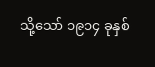သို့သော် ၁၉၁၄ ခုနှစ်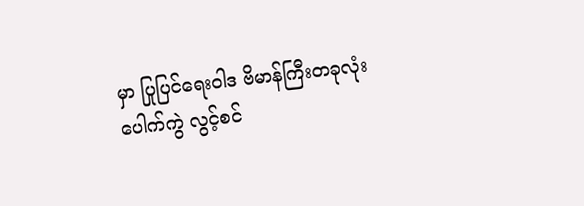မှာ ပြုပြင်ရေးဝါဒ ဗိမာန်ကြီးတခုလုံး ပေါက်ကွဲ လွင့်စင်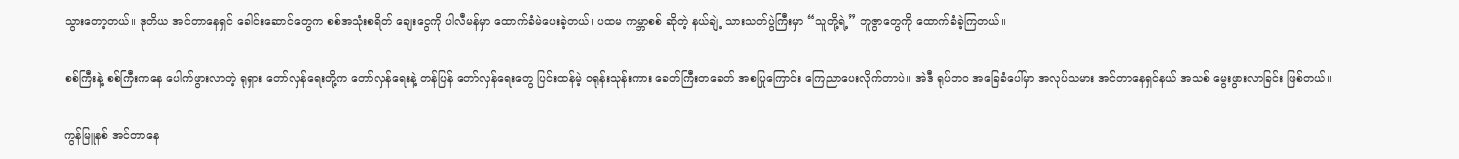သွားတော့တယ်။ ဒုတိယ အင်တာနေရှင် ခေါင်းဆောင်တွေက စစ်အသုံးစရိတ် ချေးငွေကို ပါလီမန်မှာ ထောက်ခံမဲပေးခဲ့တယ်၊ ပထမ ကမ္ဘာစစ် ဆိုတဲ့ နယ်ချဲ့ သားသတ်ပွဲကြီးမှာ “သူတို့ရဲ့” ဘူဇွာတွေကို ထောက်ခံခဲ့ကြတယ်။

စစ်ကြီးနဲ့ စစ်ကြီးကနေ ပေါက်ဖွားလာတဲ့ ရုရှား တော်လှန်ရေးတို့က တော်လှန်ရေးနဲ့ တန်ပြန် တော်လှန်ရေးတွေ ပြင်းထန်မဲ့ ဝရုန်းသုန်းကား ခေတ်ကြီးတခေတ် အစပြုကြောင်း ကြေညာပေးလိုက်တာပဲ။ အဲဒီ ရုပ်ဘဝ အခြေခံပေါ်မှာ အလုပ်သမား အင်တာနေရှင်နယ် အသစ် မွေးဖွားလာခြင်း ဖြစ်တယ်။

ကွန်မြူနစ် အင်တာနေ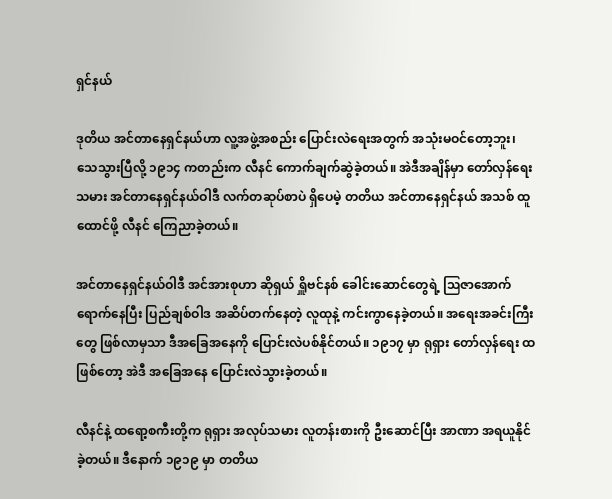ရှင်နယ်

ဒုတိယ အင်တာနေရှင်နယ်ဟာ လူ့အဖွဲ့အစည်း ပြောင်းလဲရေးအတွက် အသုံးမဝင်တော့ဘူး၊ သေသွားပြီလို့ ၁၉၁၄ ကတည်းက လီနင် ကောက်ချက်ဆွဲခဲ့တယ်။ အဲဒီအချိန်မှာ တော်လှန်ရေးသမား အင်တာနေရှင်နယ်ဝါဒီ လက်တဆုပ်စာပဲ ရှိပေမဲ့ တတိယ အင်တာနေရှင်နယ် အသစ် ထူထောင်ဖို့ လီနင် ကြေညာခဲ့တယ်။

အင်တာနေရှင်နယ်ဝါဒီ အင်အားစုဟာ ဆိုရှယ် ရှိူဗင်နစ် ခေါင်းဆောင်တွေရဲ့ ဩဇာအောက် ရောက်နေပြီး ပြည်ချစ်ဝါဒ အဆိပ်တက်နေတဲ့ လူထုနဲ့ ကင်းကွာနေခဲ့တယ်။ အရေးအခင်းကြီးတွေ ဖြစ်လာမှသာ ဒီအခြေအနေကို ပြောင်းလဲပစ်နိုင်တယ်။ ၁၉၁၇ မှာ ရုရှား တော်လှန်ရေး ထဖြစ်တော့ အဲဒီ အခြေအနေ ပြောင်းလဲသွားခဲ့တယ်။

လီနင်နဲ့ ထရော့စကီးတို့က ရုရှား အလုပ်သမား လူတန်းစားကို ဦးဆောင်ပြီး အာဏာ အရယူနိုင်ခဲ့တယ်။ ဒီနောက် ၁၉၁၉ မှာ တတိယ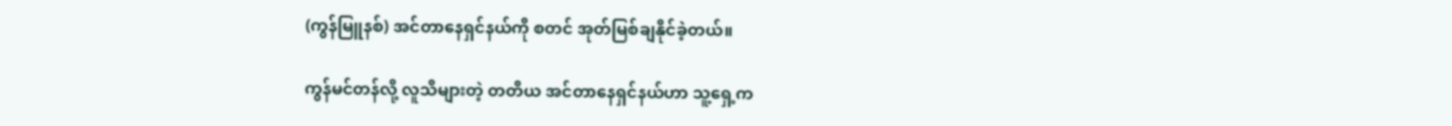(ကွန်မြူနစ်) အင်တာနေရှင်နယ်ကို စတင် အုတ်မြစ်ချနိုင်ခဲ့တယ်။

ကွန်မင်တန်လို့ လူသိများတဲ့ တတိယ အင်တာနေရှင်နယ်ဟာ သူ့ရှေ့က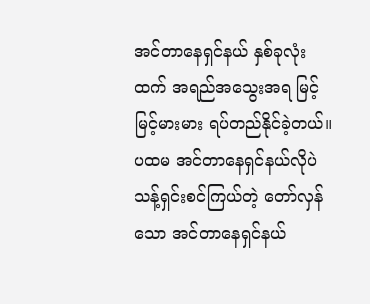အင်တာနေရှင်နယ် နှစ်ခုလုံးထက် အရည်အသွေးအရ မြင့်မြင့်မားမား ရပ်တည်နိုင်ခဲ့တယ်။ ပထမ အင်တာနေရှင်နယ်လိုပဲ သန့်ရှင်းစင်ကြယ်တဲ့ တော်လှန်သော အင်တာနေရှင်နယ်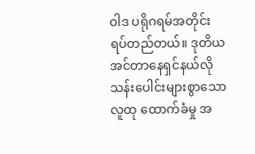ဝါဒ ပရိုဂရမ်အတိုင်း ရပ်တည်တယ်။ ဒုတိယ အင်တာနေရှင်နယ်လို သန်းပေါင်းများစွာသော လူထု ထောက်ခံမှု အ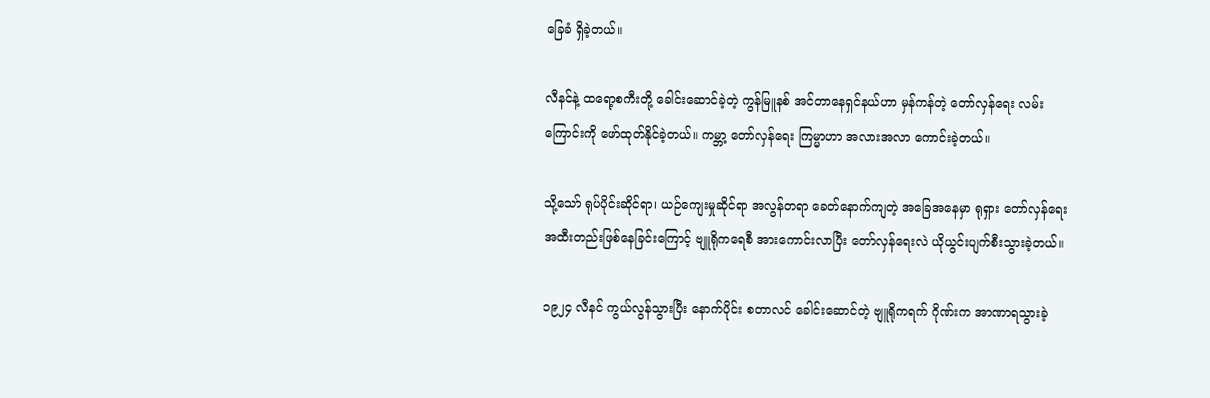ခြေခံ ရှိခဲ့တယ်။

လီနင်နဲ့ ထရော့စကီးတို့ ခေါင်းဆောင်ခဲ့တဲ့ ကွန်မြူနစ် အင်တာနေရှင်နယ်ဟာ မှန်ကန်တဲ့ တော်လှန်ရေး လမ်းကြောင်းကို ဖော်ထုတ်နိုင်ခဲ့တယ်။ ကမ္ဘာ့ တော်လှန်ရေး ကြမ္မာဟာ အလားအလာ ကောင်းခဲ့တယ်။

သို့သော် ရုပ်ပိုင်းဆိုင်ရာ၊ ယဉ်ကျေးမှုဆိုင်ရာ အလွန်တရာ ခေတ်နောက်ကျတဲ့ အခြေအနေမှာ ရုရှား တော်လှန်ရေး အထီးတည်းဖြစ်နေခြင်းကြောင့် ဗျူရိုကရေစီ အားကောင်းလာပြီး တော်လှန်ရေးလဲ ယိုယွင်းပျက်စီးသွားခဲ့တယ်။

၁၉၂၄ လီနင် ကွယ်လွန်သွားပြီး နောက်ပိုင်း စတာလင် ခေါင်းဆောင်တဲ့ ဗျူရိုကရက် ဂိုဏ်းက အာဏာရသွားခဲ့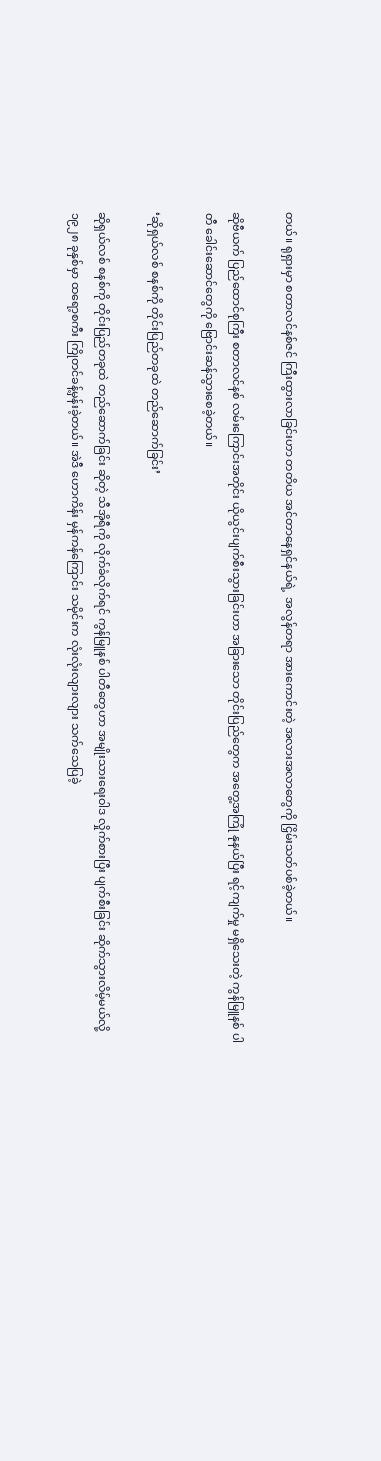တယ်။ ရုရှားမှာ စတာလင်နစ်ဇင် ကြီးထွားလာခြင်းဟာ တတိယ အင်တာနေရှင်နယ်ရဲ့  အလွန်တရာ အားကောင်းတဲ့ အလားအလာတွေကို ငြှိမ်းသတ်ပစ်ခဲ့တယ်။

ဆိုဗီယက် ပြည်ထောင်စုကြီး စတာလင်နစ် လမ်းကြောင်းအတိုင်း ယိုယွင်းပျက်စီးသွားခြင်းဟာ အခြားသော တိုင်းပြည်တွေက အတွေ့အကြုံ နုနယ်ပြီး ရင့်ကျက်မှု မရှိသေးတဲ့ ကွန်မြူနစ် ပါတီ ခေါင်းဆောင်တွေကို ဗြောင်းဆန်သွားစေခဲ့တယ်။

‘ဆိုရှယ်လစ် စနစ်ကို တိုင်းပြည်တခုထဲ တည်ဆောက်ခြင်း’

ဆိုရှယ်လစ် စနစ်ကို တိုင်းပြည်တခုထဲ တည်ဆောက်ခြင်း ဆိုတဲ့ သီအိုရီကို လိုက်ခံလိုက်ရင် ကွန်မြူနစ် ပါတီတွေဟာ အမျိုးသားရေးဝါဒ လှိုက်စားပြီး ပျက်စီးခြင်း ဆိုက်သွားလိမ့်မယ်လို့ ၁၉၂၈ ခုနှစ်မှာ ထရော့စကီး ကြိုတင်ခန့်မှန်းခဲ့တယ်။ အဲဒီ ဟောကိန်း မှန်ကန်ကြောင်း သမိုင်းက လုံးလုံးလျားလျား သက်သေပြခဲ့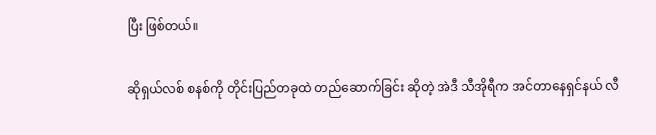ပြီး ဖြစ်တယ်။

ဆိုရှယ်လစ် စနစ်ကို တိုင်းပြည်တခုထဲ တည်ဆောက်ခြင်း ဆိုတဲ့ အဲဒီ သီအိုရီက အင်တာနေရှင်နယ် လီ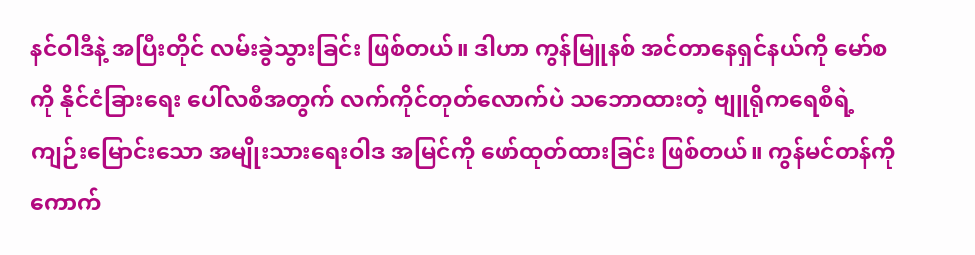နင်ဝါဒီနဲ့ အပြီးတိုင် လမ်းခွဲသွားခြင်း ဖြစ်တယ်။ ဒါဟာ ကွန်မြူနစ် အင်တာနေရှင်နယ်ကို မော်စကို နိုင်ငံခြားရေး ပေါ်လစီအတွက် လက်ကိုင်တုတ်လောက်ပဲ သဘောထားတဲ့ ဗျူရိုကရေစီရဲ့ ကျဉ်းမြောင်းသော အမျိုးသားရေးဝါဒ အမြင်ကို ဖော်ထုတ်ထားခြင်း ဖြစ်တယ်။ ကွန်မင်တန်ကို ကောက်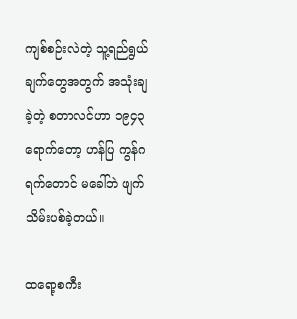ကျစ်စဉ်းလဲတဲ့ သူ့ရည်ရွယ်ချက်တွေအတွက် အသုံးချခဲ့တဲ့ စတာလင်ဟာ ၁၉၄၃ ရောက်တော့ ဟန်ပြ ကွန်ဂရက်တောင် မခေါ်ဘဲ ဖျက်သိမ်းပစ်ခဲ့တယ်။

ထရော့စကီး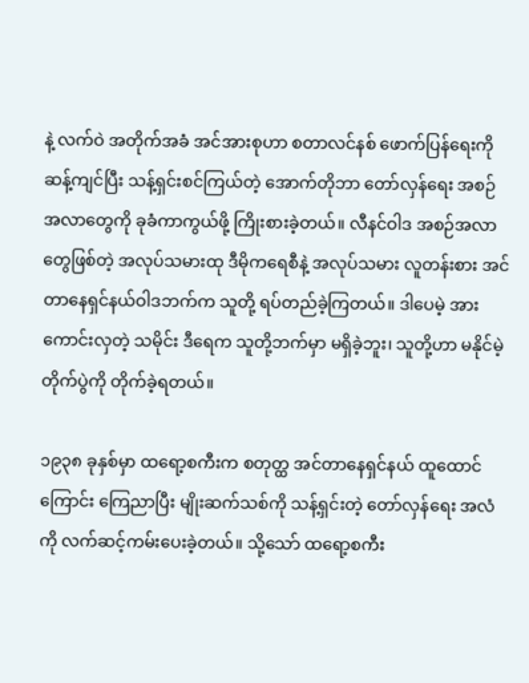နဲ့ လက်ဝဲ အတိုက်အခံ အင်အားစုဟာ စတာလင်နစ် ဖောက်ပြန်ရေးကို ဆန့်ကျင်ပြီး သန့်ရှင်းစင်ကြယ်တဲ့ အောက်တိုဘာ တော်လှန်ရေး အစဉ်အလာတွေကို ခုခံကာကွယ်ဖို့ ကြိုးစားခဲ့တယ်။ လီနင်ဝါဒ အစဉ်အလာတွေဖြစ်တဲ့ အလုပ်သမားထု ဒီမိုကရေစီနဲ့ အလုပ်သမား လူတန်းစား အင်တာနေရှင်နယ်ဝါဒဘက်က သူတို့ ရပ်တည်ခဲ့ကြတယ်။ ဒါပေမဲ့ အားကောင်းလှတဲ့ သမိုင်း ဒီရေက သူတို့ဘက်မှာ မရှိခဲ့ဘူး၊ သူတို့ဟာ မနိုင်မဲ့ တိုက်ပွဲကို တိုက်ခဲ့ရတယ်။

၁၉၃၈ ခုနှစ်မှာ ထရော့စကီးက စတုတ္ထ အင်တာနေရှင်နယ် ထူထောင်ကြောင်း ကြေညာပြီး မျိုးဆက်သစ်ကို သန့်ရှင်းတဲ့ တော်လှန်ရေး အလံကို လက်ဆင့်ကမ်းပေးခဲ့တယ်။ သို့သော် ထရော့စကီး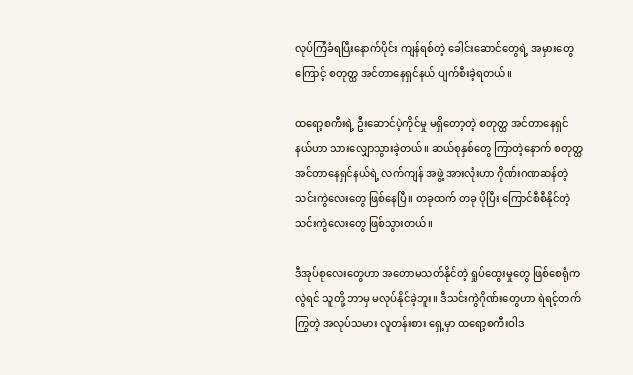လုပ်ကြံခံရပြီးနောက်ပိုင်း ကျန်ရစ်တဲ့ ခေါင်းဆောင်တွေရဲ့ အမှားတွေကြောင့် စတုတ္ထ အင်တာနေရှင်နယ် ပျက်စီးခဲ့ရတယ်။

ထရော့စကီးရဲ့ ဦးဆောင်ပဲ့ကိုင်မှု မရှိတော့တဲ့ စတုတ္ထ အင်တာနေရှင်နယ်ဟာ သား‌လျှောသွားခဲ့တယ်။ ဆယ်စုနှစ်တွေ ကြာတဲ့နောက် စတုတ္ထ အင်တာနေရှင်နယ်ရဲ့ လက်ကျန် အဖွဲ့ အားလုံးဟာ ဂိုဏ်းဂဏဆန်တဲ့ သင်းကွဲလေးတွေ ဖြစ်နေပြီ။ တခုထက် တခု ပိုပြီး ကြောင်စီစီနိုင်တဲ့ သင်းကွဲလေးတွေ ဖြစ်သွားတယ်။

ဒီအုပ်စုလေးတွေဟာ အတောမသတ်နိုင်တဲ့ ရှုပ်ထွေးမှုတွေ ဖြစ်စေရုံကလွဲရင် သူတို့ ဘာမှ မလုပ်နိုင်ခဲ့ဘူး။ ဒီသင်းကွဲဂိုဏ်းတွေဟာ ရဲရင့်တက်ကြွတဲ့ အလုပ်သမား လူတန်းစား ရှေ့မှာ ထရော့စကီးဝါဒ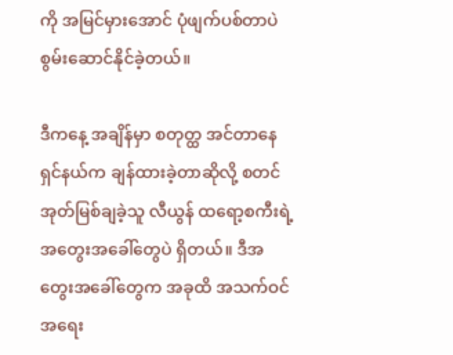ကို အမြင်မှားအောင် ပုံဖျက်ပစ်တာပဲ စွမ်းဆောင်နိုင်ခဲ့တယ်။

ဒီကနေ့ အချိန်မှာ စတုတ္ထ အင်တာနေရှင်နယ်က ချန်ထားခဲ့တာဆိုလို့ စတင်အုတ်မြစ်ချခဲ့သူ လီယွန် ထရော့စကီးရဲ့ အတွေးအခေါ်တွေပဲ ရှိတယ်။ ဒီအတွေးအခေါ်တွေက အခုထိ အသက်ဝင် အရေး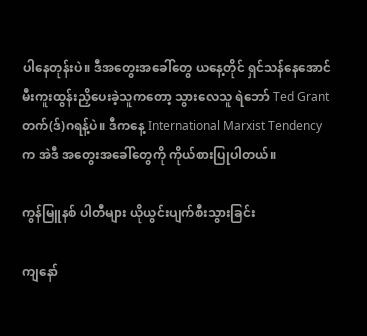ပါနေတုန်းပဲ။ ဒီအတွေးအခေါ်တွေ ယနေ့တိုင် ရှင်သန်နေအောင် မီးကူးထွန်းညှိပေးခဲ့သူကတော့ သွားလေသူ ရဲဘော် Ted Grant တက်(ဒ်)ဂရန့်ပဲ။ ဒီကနေ့ International Marxist Tendency က အဲဒီ အတွေးအခေါ်တွေကို ကိုယ်စားပြုပါတယ်။

ကွန်မြူနစ် ပါတီများ ယိုယွင်းပျက်စီးသွားခြင်း

ကျနော်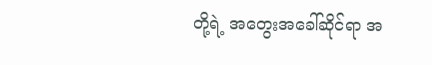တို့ရဲ့ အတွေးအခေါ်ဆိုင်ရာ အ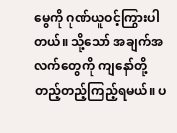မွေကို ဂုဏ်ယူဝင့်ကြွားပါတယ်။ သို့သော် အချက်အလက်တွေကို ကျနော်တို့ တည့်တည့်ကြည့်ရမယ်။ ပ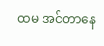ထမ အင်တာနေ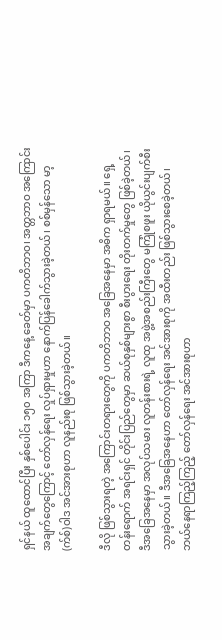ရှင်နယ် ထူထောင်ပြီး နှစ်ပေါင်း ၁၅၀ အကြာ ဒီကနေ့ ခေတ်မှာ ပကတိဘာဝ၊ အတ္တဘာဝ အကြောင်းအချက်တွေကြောင့် တော်လှန်ရေး လှုပ်ရှားမှုဟာ နောက်ပြန်ခေါက်သွားခဲ့တယ်၊ စစ်မှန်သော မာ့(က်စ်)ဝါဒ အင်အားစုဟာ လူနည်းစု ဖြစ်သွားခဲ့တယ်။

ဒီလို ဖြစ်သွားရတဲ့ အကြောင်းတရားတွေကို ပကတိဘာဝ အခြေအနေမှာ အဓိက ရှာရမယ်။ ရှေ့တန်းရောက် အရင်းရှင် တိုင်းပြည်တွေမှာ ဆယ်စုနှစ်များစွာ စီးပွားရေး တိုးတက်မှုတွေ ဖြစ်ခဲ့တယ်၊ ဒီအခြေအနေမှာ အလုပ်သမား လူတန်းစားရဲ့ လူထု အဖွဲ့အစည်းကြီးတွေ မကြုံစဖူး ယိုယွင်းပျက်စီးသွားခဲ့တယ်။ ဒီအခြေအနေဟာ တော်လှန်ရေး အင်အားစုကို အထီးတည်း ဖြစ်သွားစေခဲ့တယ်၊ ဘယ်နေရာကြည့်ကြည့် တော်လှန်ရေး အင်အားစုဟာ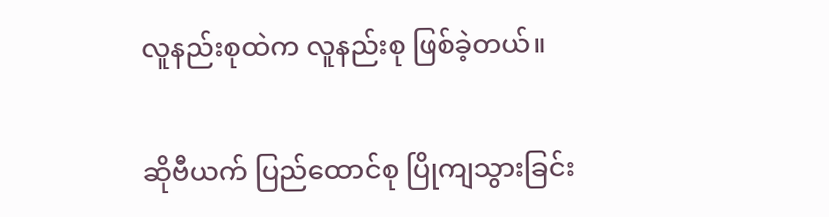လူနည်းစုထဲက လူနည်းစု ဖြစ်ခဲ့တယ်။

ဆိုဗီယက် ပြည်ထောင်စု ပြိုကျသွားခြင်း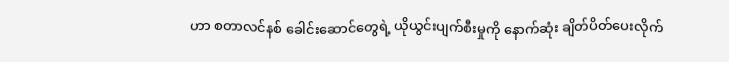ဟာ စတာလင်နစ် ခေါင်းဆောင်တွေရဲ့ ယိုယွင်းပျက်စီးမှုကို နောက်ဆုံး ချိတ်ပိတ်ပေးလိုက်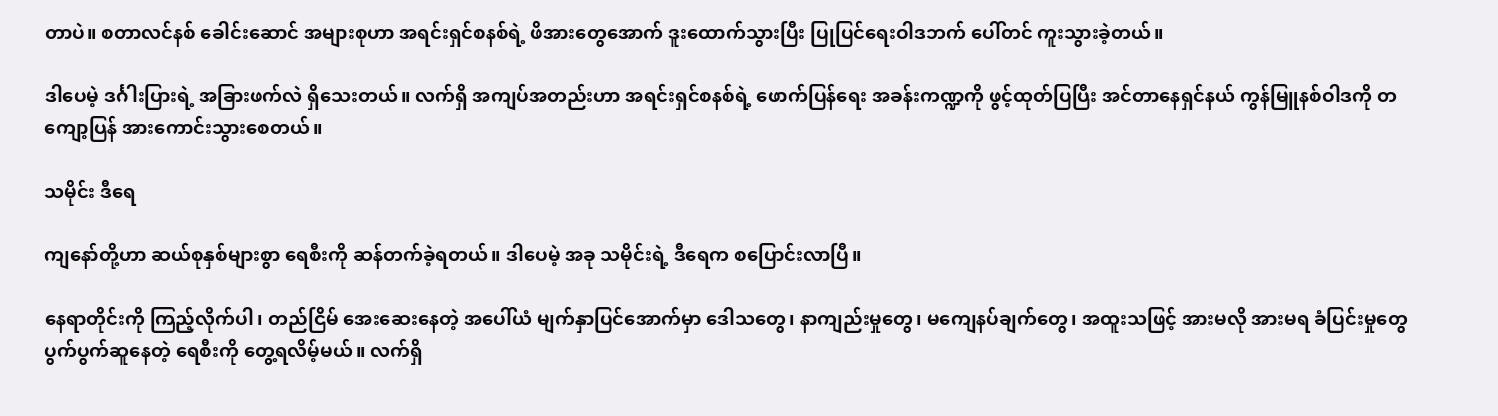တာပဲ။ စတာလင်နစ် ခေါင်းဆောင် အများစုဟာ အရင်းရှင်စနစ်ရဲ့ ဖိအားတွေအောက် ဒူးထောက်သွားပြီး ပြုပြင်ရေးဝါဒဘက် ပေါ်တင် ကူးသွားခဲ့တယ်။

ဒါပေမဲ့ ဒင်္ဂါးပြားရဲ့ အခြားဖက်လဲ ရှိသေးတယ်။ လက်ရှိ အကျပ်အတည်းဟာ အရင်းရှင်စနစ်ရဲ့ ဖောက်ပြန်ရေး အခန်းကဏ္ဍကို ဖွင့်ထုတ်ပြပြီး အင်တာနေရှင်နယ် ကွန်မြူနစ်ဝါဒကို တကျော့ပြန် အားကောင်းသွားစေတယ်။

သမိုင်း ဒီရေ

ကျနော်တို့ဟာ ဆယ်စုနှစ်များစွာ ရေစီးကို ဆန်တက်ခဲ့ရတယ်။ ဒါပေမဲ့ အခု သမိုင်းရဲ့ ဒီရေက စပြောင်းလာပြီ။

နေရာတိုင်းကို ကြည့်လိုက်ပါ၊ တည်ငြိမ် အေးဆေးနေတဲ့ အပေါ်ယံ မျက်နှာပြင်အောက်မှာ ဒေါသတွေ၊ နာကျည်းမှုတွေ၊ မကျေနပ်ချက်တွေ၊ အထူးသဖြင့် အားမလို အားမရ ခံပြင်းမှုတွေ ပွက်ပွက်ဆူနေတဲ့ ရေစီးကို တွေ့ရလိမ့်မယ်။ လက်ရှိ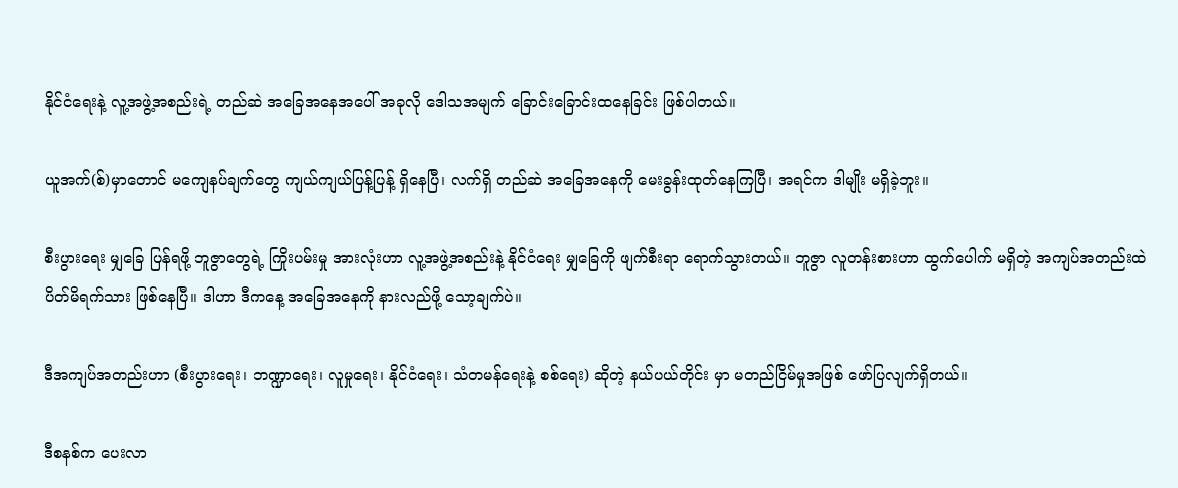နိုင်ငံရေးနဲ့ လူ့အဖွဲ့အစည်းရဲ့ တည်ဆဲ အခြေအနေအပေါ် အခုလို ဒေါသအမျက် ခြောင်းခြောင်းထနေခြင်း ဖြစ်ပါတယ်။

ယူအက်(စ်)မှာတောင် မကျေနပ်ချက်တွေ ကျယ်ကျယ်ပြန့်ပြန့် ရှိနေပြီ၊ လက်ရှိ တည်ဆဲ အခြေအနေကို မေးခွန်းထုတ်နေကြပြီ၊ အရင်က ဒါမျိုး မရှိခဲ့ဘူး။

စီးပွားရေး မျှခြေ ပြန်ရဖို့ ဘူဇွာတွေရဲ့ ကြိုးပမ်းမှု အားလုံးဟာ လူ့အဖွဲ့အစည်းနဲ့ နိုင်ငံရေး မျှခြေကို ဖျက်စီးရာ ရောက်သွားတယ်။ ဘူဇွာ လူတန်းစားဟာ ထွက်ပေါက် မရှိတဲ့ အကျပ်အတည်းထဲ ပိတ်မိရက်သား ဖြစ်နေပြီ။ ဒါဟာ ဒီကနေ့ အခြေအနေကို နားလည်ဖို့ သော့ချက်ပဲ။

ဒီအကျပ်အတည်းဟာ (စီးပွားရေး၊ ဘဏ္ဍာရေး၊ လူမှုရေး၊ နိုင်ငံရေး၊ သံတမန်ရေးနဲ့ စစ်ရေး) ဆိုတဲ့ နယ်ပယ်တိုင်း မှာ မတည်ငြိမ်မှုအဖြစ် ဖော်ပြလျက်ရှိတယ်။

ဒီစနစ်က ပေးလာ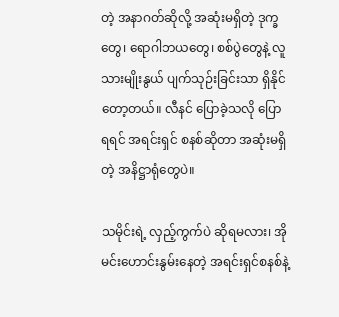တဲ့ အနာဂတ်ဆိုလို့ အဆုံးမရှိတဲ့ ဒုက္ခတွေ၊ ရောဂါဘယတွေ၊ စစ်ပွဲတွေနဲ့ လူသားမျိုးနွယ် ပျက်သုဉ်းခြင်းသာ ရှိနိုင်တော့တယ်။ လီနင် ပြောခဲ့သလို ပြောရရင် အရင်းရှင် စနစ်ဆိုတာ အဆုံးမရှိတဲ့ အနိဋ္ဌာရုံတွေပဲ။

သမိုင်းရဲ့ လှည့်ကွက်ပဲ ဆိုရမလား၊ အိုမင်းဟောင်းနွမ်းနေတဲ့ အရင်းရှင်စနစ်နဲ့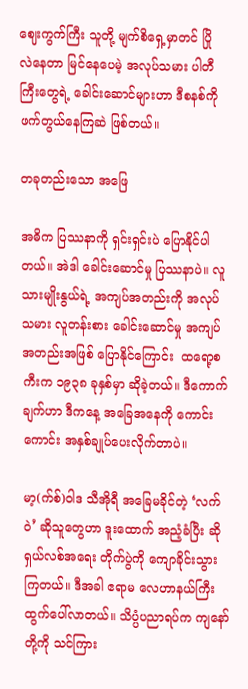ဈေးကွက်ကြီး သူတို့ မျက်စိရှေ့မှာတင် ပြိုလဲနေတာ မြင်နေပေမဲ့ အလုပ်သမား ပါတီကြီးတွေရဲ့ ခေါင်းဆောင်များဟာ ဒီစနစ်ကို ဖက်တွယ်နေကြဆဲ ဖြစ်တယ်။

တခုတည်းသော အဖြေ

အဓိက ပြဿနာကို ရှင်းရှင်းပဲ ပြောနိုင်ပါတယ်။ အဲဒါ ခေါင်းဆောင်မှု ပြဿနာပဲ။ လူသားမျိုးနွယ်ရဲ့ အကျပ်အတည်းကို အလုပ်သမား လူတန်းစား ခေါင်းဆောင်မှု အကျပ်အတည်းအဖြစ် ပြောနိုင်ကြောင်း  ထရော့စကီးက ၁၉၃၈ ခုနှစ်မှာ ဆိုခဲ့တယ်။ ဒီကောက်ချက်ဟာ ဒီကနေ့ အခြေအနေကို ကောင်းကောင်း အနှစ်ချုပ်ပေးလိုက်တာပဲ။

မာ့(က်စ်)ဝါဒ သီအိုရီ အခြေမခိုင်တဲ့ ‘လက်ဝဲ’ ဆိုသူတွေဟာ ဒူးထောက် အညံ့ခံပြီး ဆိုရှယ်လစ်အရေး တိုက်ပွဲကို ကျောခိုင်းသွားကြတယ်။ ဒီအခါ ဧရာမ လေဟာနယ်ကြီး ထွက်ပေါ်လာတယ်။ သိပ္ပံပညာရပ်က ကျနော်တို့ကို သင်ကြား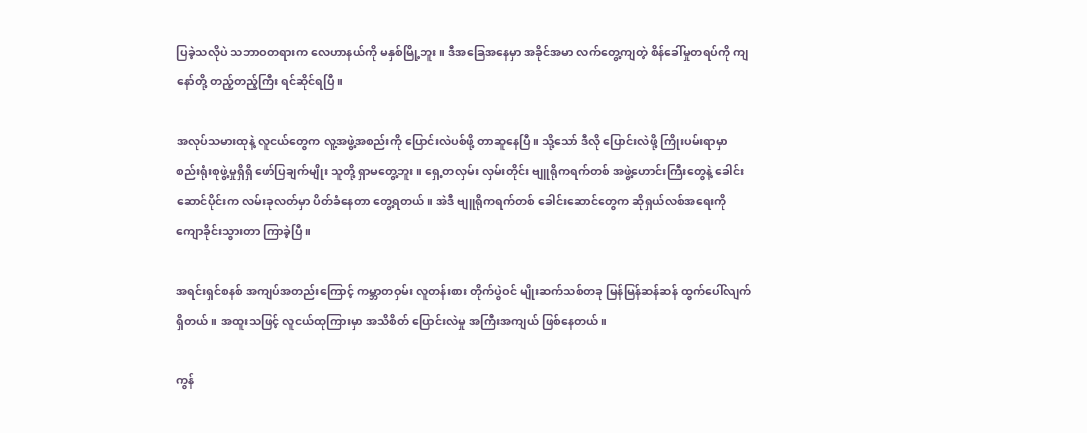ပြခဲ့သလိုပဲ သဘာဝတရားက လေဟာနယ်ကို မနှစ်မြို့ဘူး။ ဒီအခြေအနေမှာ အခိုင်အမာ လက်တွေ့ကျတဲ့ စိန်ခေါ်မှုတရပ်ကို ကျနော်တို့ တည့်တည့်ကြီး ရင်ဆိုင်ရပြီ။

အလုပ်သမားထုနဲ့ လူငယ်တွေက လူ့အဖွဲ့အစည်းကို ပြောင်းလဲပစ်ဖို့ တာဆူနေပြီ။ သို့သော် ဒီလို ပြောင်းလဲဖို့ ကြိုးပမ်းရာမှာ စည်းရုံးစုဖွဲ့မှုရှိရှိ ဖော်ပြချက်မျိုး သူတို့ ရှာမတွေ့ဘူး။ ရှေ့တလှမ်း လှမ်းတိုင်း ဗျူရိုကရက်တစ် အဖွဲ့ဟောင်းကြီးတွေနဲ့ ခေါင်းဆောင်ပိုင်းက လမ်းခုလတ်မှာ ပိတ်ခံနေတာ တွေ့ရတယ်။ အဲဒီ ဗျူရိုကရက်တစ် ခေါင်းဆောင်တွေက ဆိုရှယ်လစ်အရေးကို ကျောခိုင်းသွားတာ ကြာခဲ့ပြီ။

အရင်းရှင်စနစ် အကျပ်အတည်းကြောင့် ကမ္ဘာတဝှမ်း လူတန်းစား တိုက်ပွဲဝင် မျိုးဆက်သစ်တခု မြန်မြန်ဆန်ဆန် ထွက်ပေါ်လျက် ရှိတယ်။ အထူးသဖြင့် လူငယ်ထုကြားမှာ အသိစိတ် ပြောင်းလဲမှု အကြီးအကျယ် ဖြစ်နေတယ်။

ကွန်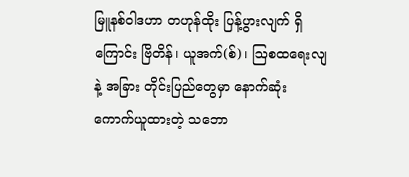မြူနစ်ဝါဒဟာ တဟုန်ထိုး ပြန့်ပွားလျက် ရှိကြောင်း ဗြိတိန်၊ ယူအက်(စ်)၊ ဩစထရေးလျနဲ့ အခြား တိုင်းပြည်တွေမှာ နောက်ဆုံး ကောက်ယူထားတဲ့ သဘော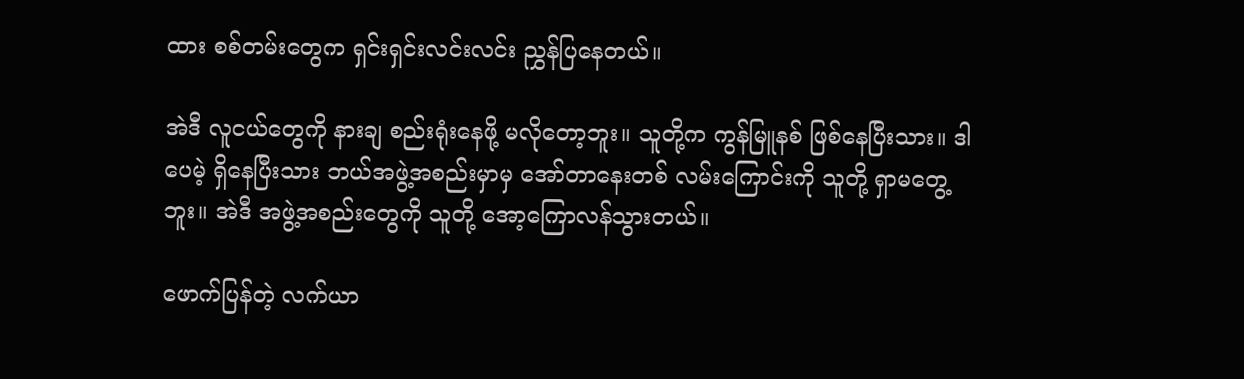ထား စစ်တမ်းတွေက ရှင်းရှင်းလင်းလင်း ညွှန်ပြနေတယ်။

အဲဒီ လူငယ်တွေကို နားချ စည်းရုံးနေဖို့ မလိုတော့ဘူး။ သူတို့က ကွန်မြူနစ် ဖြစ်နေပြီးသား။ ဒါပေမဲ့ ရှိနေပြီးသား ဘယ်အဖွဲ့အစည်းမှာမှ အော်တာနေးတစ် လမ်းကြောင်းကို သူတို့ ရှာမတွေ့ဘူး။ အဲဒီ အဖွဲ့အစည်းတွေကို သူတို့ အော့ကြောလန်သွားတယ်။

ဖောက်ပြန်တဲ့ လက်ယာ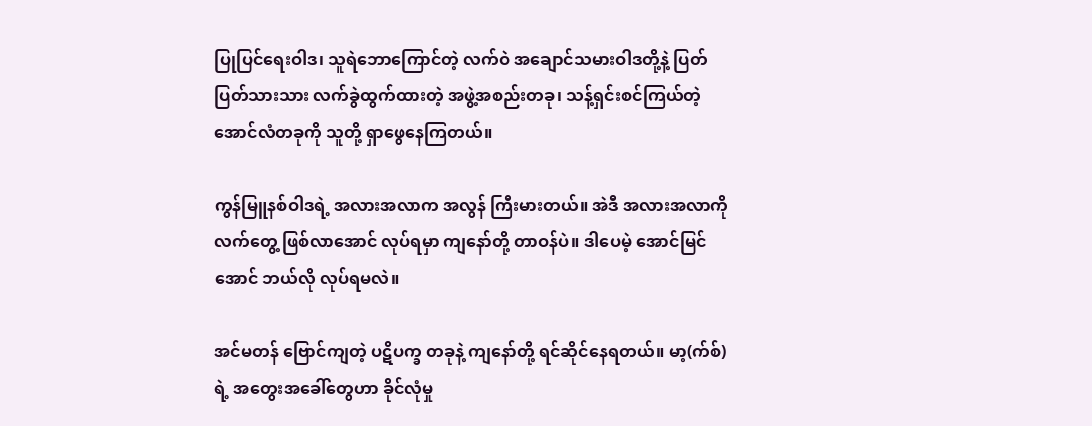ပြုပြင်ရေးဝါဒ၊ သူရဲဘောကြောင်တဲ့ လက်ဝဲ အချောင်သမားဝါဒတို့နဲ့ ပြတ်ပြတ်သားသား လက်ခွဲထွက်ထားတဲ့ အဖွဲ့အစည်းတခု၊ သန့်ရှင်းစင်ကြယ်တဲ့ အောင်လံတခုကို သူတို့ ရှာဖွေနေကြတယ်။

ကွန်မြူနစ်ဝါဒရဲ့ အလားအလာက အလွန် ကြီးမားတယ်။ အဲဒီ အလားအလာကို လက်တွေ့ ဖြစ်လာအောင် လုပ်ရမှာ ကျနော်တို့ တာဝန်ပဲ။ ဒါပေမဲ့ အောင်မြင်အောင် ဘယ်လို လုပ်ရမလဲ။

အင်မတန် ဗြောင်ကျတဲ့ ပဋိပက္ခ တခုနဲ့ ကျနော်တို့ ရင်ဆိုင်နေရတယ်။ မာ့(က်စ်)ရဲ့ အတွေးအခေါ်တွေဟာ ခိုင်လုံမှု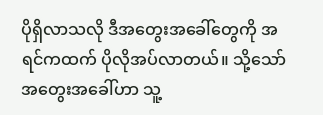ပိုရှိလာသလို ဒီအတွေးအခေါ်တွေကို အရင်ကထက် ပိုလိုအပ်လာတယ်။ သို့သော် အတွေးအခေါ်ဟာ သူ့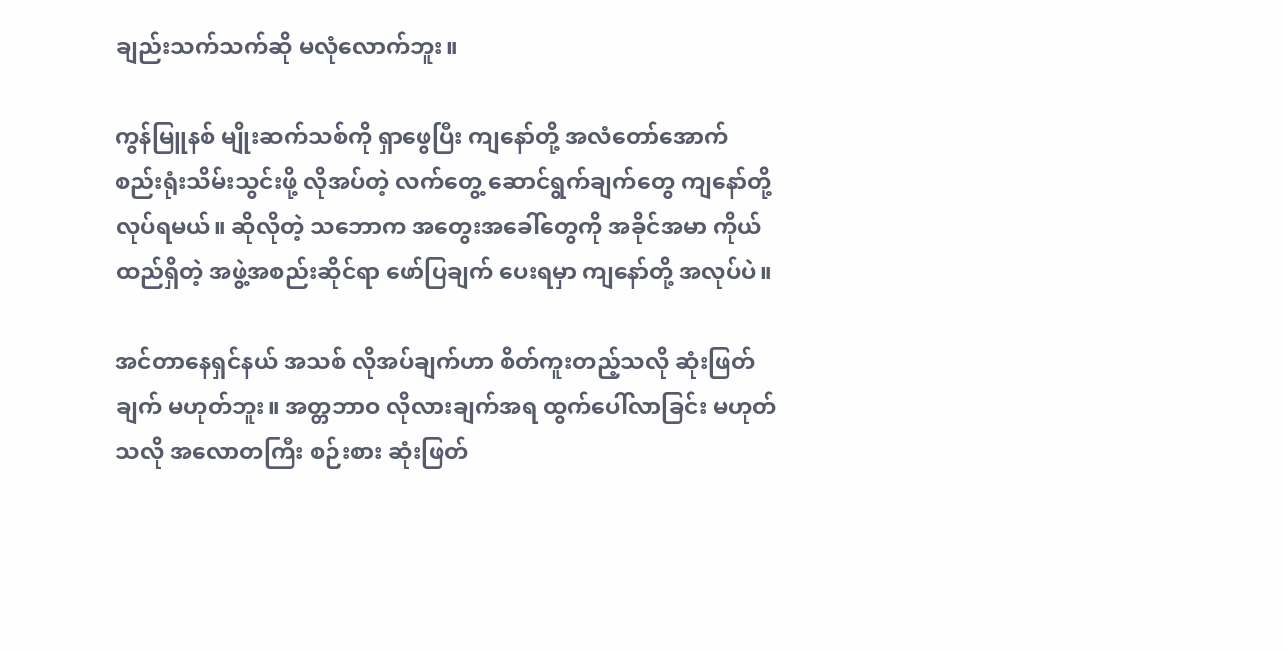ချည်းသက်သက်ဆို မလုံလောက်ဘူး။

ကွန်မြူနစ် မျိုးဆက်သစ်ကို ရှာဖွေပြီး ကျနော်တို့ အလံတော်အောက် စည်းရုံးသိမ်းသွင်းဖို့ လိုအပ်တဲ့ လက်တွေ့ ဆောင်ရွက်ချက်တွေ ကျနော်တို့ လုပ်ရမယ်။ ဆိုလိုတဲ့ သဘောက အတွေးအခေါ်တွေကို အခိုင်အမာ ကိုယ်ထည်ရှိတဲ့ အဖွဲ့အစည်းဆိုင်ရာ ဖော်ပြချက် ပေးရမှာ ကျနော်တို့ အလုပ်ပဲ။

အင်တာနေရှင်နယ် အသစ် လိုအပ်ချက်ဟာ စိတ်ကူးတည့်သလို ဆုံးဖြတ်ချက် မဟုတ်ဘူး။ အတ္တဘာဝ လိုလားချက်အရ ထွက်ပေါ်လာခြင်း မဟုတ်သလို အလောတကြီး စဉ်းစား ဆုံးဖြတ်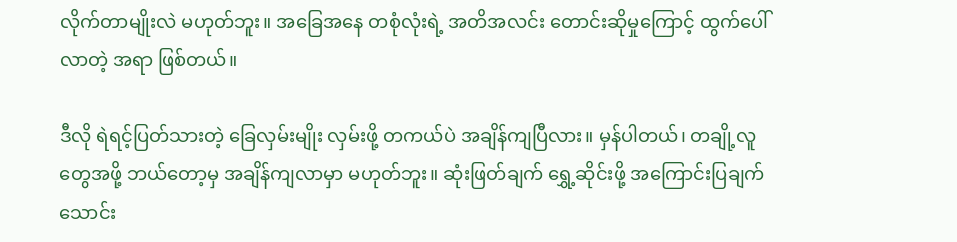လိုက်တာမျိုးလဲ မဟုတ်ဘူး။ အခြေအနေ တစုံလုံးရဲ့ အတိအလင်း တောင်းဆိုမှုကြောင့် ထွက်ပေါ်လာတဲ့ အရာ ဖြစ်တယ်။

ဒီလို ရဲရင့်ပြတ်သားတဲ့ ခြေလှမ်းမျိုး လှမ်းဖို့ တကယ်ပဲ အချိန်ကျပြီလား။ မှန်ပါတယ်၊ တချို့လူတွေအဖို့ ဘယ်တော့မှ အချိန်ကျလာမှာ မဟုတ်ဘူး။ ဆုံးဖြတ်ချက် ရွှေ့ဆိုင်းဖို့ အကြောင်းပြချက် သောင်း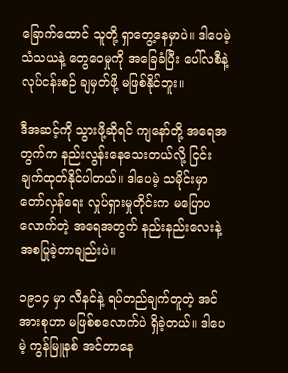ခြောက်ထောင် သူတို့ ရှာတွေ့နေမှာပဲ။ ဒါပေမဲ့ သံသယနဲ့ တွေဝေမှုကို အခြေခံပြီး ပေါ်လစီနဲ့ လုပ်ငန်းစဉ် ချမှတ်ဖို့ မဖြစ်နိုင်ဘူး။

ဒီအဆင့်ကို သွားဖို့ဆိုရင် ကျနော်တို့ အရေအတွက်က နည်းလွန်းနေသေးတယ်လို့ ငြင်းချက်ထုတ်နိုင်ပါတယ်။ ဒါပေမဲ့ သမိုင်းမှာ တော်လှန်ရေး လှုပ်ရှားမှုတိုင်းက မပြောပလောက်တဲ့ အရေအတွက် နည်းနည်းလေးနဲ့ အစပြုခဲ့တာချည်းပဲ။

၁၉၁၄ မှာ လီနင်နဲ့ ရပ်တည်ချက်တူတဲ့ အင်အားစုဟာ မဖြစ်စလောက်ပဲ ရှိခဲ့တယ်။ ဒါပေမဲ့ ကွန်မြူနစ် အင်တာနေ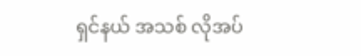ရှင်နယ် အသစ် လိုအပ်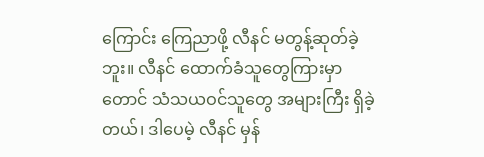ကြောင်း ကြေညာဖို့ လီနင် မတွန့်ဆုတ်ခဲ့ဘူး။ လီနင် ထောက်ခံသူတွေကြားမှာတောင် သံသယဝင်သူတွေ အများကြီး ရှိခဲ့တယ်၊ ဒါပေမဲ့ လီနင် မှန်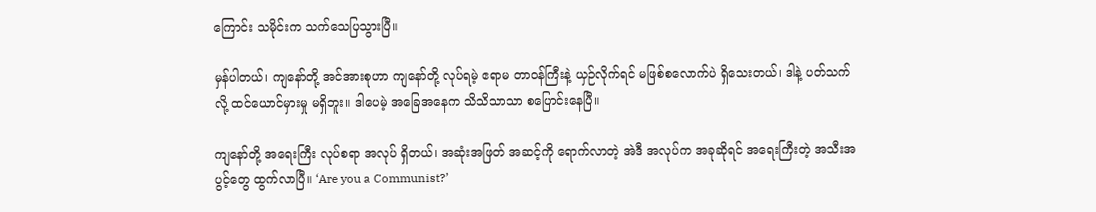ကြောင်း သမိုင်းက သက်သေပြသွားပြီ။

မှန်ပါတယ်၊ ကျနော်တို့ အင်အားစုဟာ ကျနော်တို့ လုပ်ရမဲ့ ဧရာမ တာဝန်ကြီးနဲ့ ယှဉ်လိုက်ရင် မဖြစ်စလောက်ပဲ ရှိသေးတယ်၊ ဒါနဲ့ ပတ်သက်လို့ ထင်ယောင်မှားမှု မရှိဘူး။ ဒါပေမဲ့ အခြေအနေက သိသိသာသာ စပြောင်းနေပြီ။

ကျနော်တို့ အရေးကြီး လုပ်စရာ အလုပ် ရှိတယ်၊ အဆုံးအဖြတ် အဆင့်ကို ရောက်လာတဲ့ အဲဒီ အလုပ်က အခုဆိုရင် အရေးကြီးတဲ့ အသီးအပွင့်တွေ ထွက်လာပြီ။ ‘Are you a Communist?’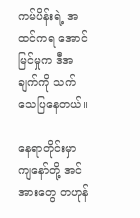ကမ်ပိန်းရဲ့ အထင်ကရ အောင်မြင်မှုက ဒီအချက်ကို သက်သေပြနေတယ်။

နေရာတိုင်းမှာ ကျနော်တို့ အင်အားတွေ တဟုန်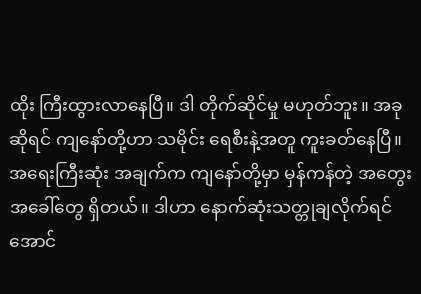ထိုး ကြီးထွားလာနေပြီ။ ဒါ တိုက်ဆိုင်မှု မဟုတ်ဘူး။ အခုဆိုရင် ကျနော်တို့ဟာ သမိုင်း ရေစီးနဲ့အတူ ကူးခတ်နေပြီ။ အရေးကြီးဆုံး အချက်က ကျနော်တို့မှာ မှန်ကန်တဲ့ အတွေးအခေါ်တွေ ရှိတယ်။ ဒါဟာ နောက်ဆုံးသတ္တုချလိုက်ရင် အောင်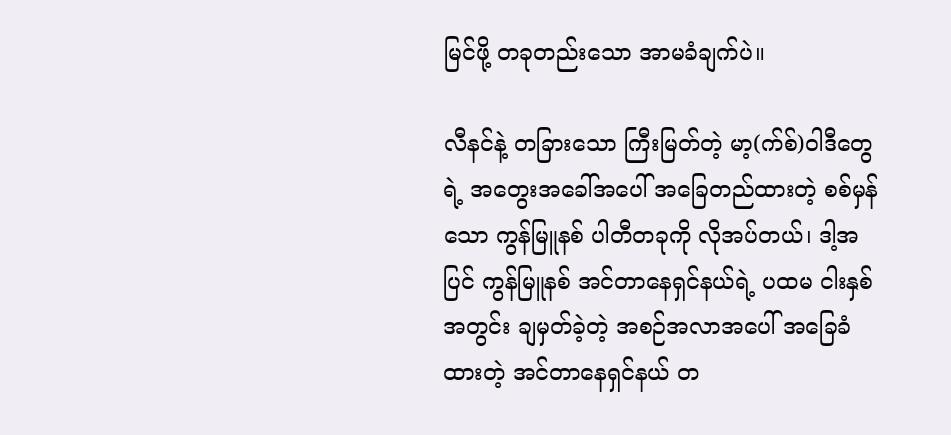မြင်ဖို့ တခုတည်းသော အာမခံချက်ပဲ။

လီနင်နဲ့ တခြားသော ကြီးမြတ်တဲ့ မာ့(က်စ်)ဝါဒီတွေရဲ့ အတွေးအခေါ်အပေါ် အခြေတည်ထားတဲ့ စစ်မှန်သော ကွန်မြူနစ် ပါတီတခုကို လိုအပ်တယ်၊ ဒါ့အပြင် ကွန်မြူနစ် အင်တာနေရှင်နယ်ရဲ့ ပထမ ငါးနှစ်အတွင်း ချမှတ်ခဲ့တဲ့ အစဉ်အလာအပေါ် အခြေခံထားတဲ့ အင်တာနေရှင်နယ် တ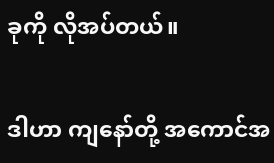ခုကို လိုအပ်တယ်။

ဒါဟာ ကျနော်တို့ အကောင်အ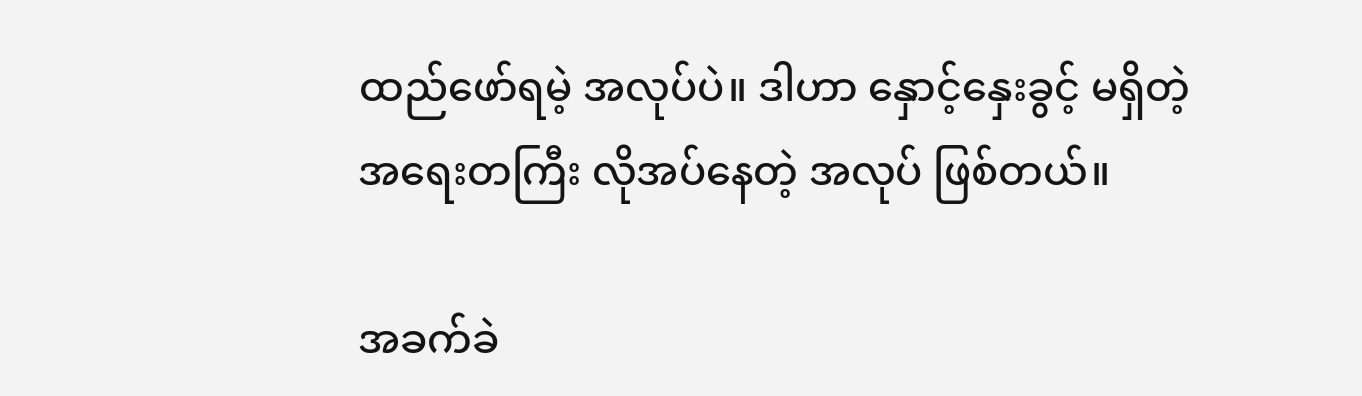ထည်ဖော်ရမဲ့ အလုပ်ပဲ။ ဒါဟာ နှောင့်နှေးခွင့် မရှိတဲ့ အရေးတကြီး လိုအပ်နေတဲ့ အလုပ် ဖြစ်တယ်။

အခက်ခဲ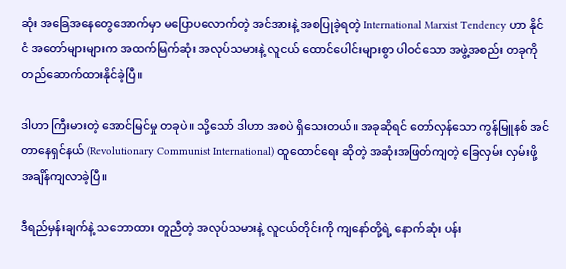ဆုံး အခြေအနေတွေအောက်မှာ မပြောပလောက်တဲ့ အင်အားနဲ့ အစပြုခဲ့ရတဲ့ International Marxist Tendency ဟာ နိုင်ငံ အတော်များများက အထက်မြက်ဆုံး အလုပ်သမားနဲ့ လူငယ် ထောင်ပေါင်းများစွာ ပါဝင်သော အဖွဲ့အစည်း တခုကို တည်ဆောက်ထားနိုင်ခဲ့ပြီ။

ဒါဟာ ကြီးမားတဲ့ အောင်မြင်မှု တခုပဲ။ သို့သော် ဒါဟာ အစပဲ ရှိသေးတယ်။ အခုဆိုရင် တော်လှန်သော ကွန်မြူနစ် အင်တာနေရှင်နယ် (Revolutionary Communist International) ထူထောင်ရေး ဆိုတဲ့ အဆုံးအဖြတ်ကျတဲ့ ခြေလှမ်း လှမ်းဖို့ အချိန်ကျလာခဲ့ပြီ။

ဒီရည်မှန်းချက်နဲ့ သဘောထား တူညီတဲ့ အလုပ်သမားနဲ့ လူငယ်တိုင်းကို ကျနော်တို့ရဲ့ နောက်ဆုံး ပန်း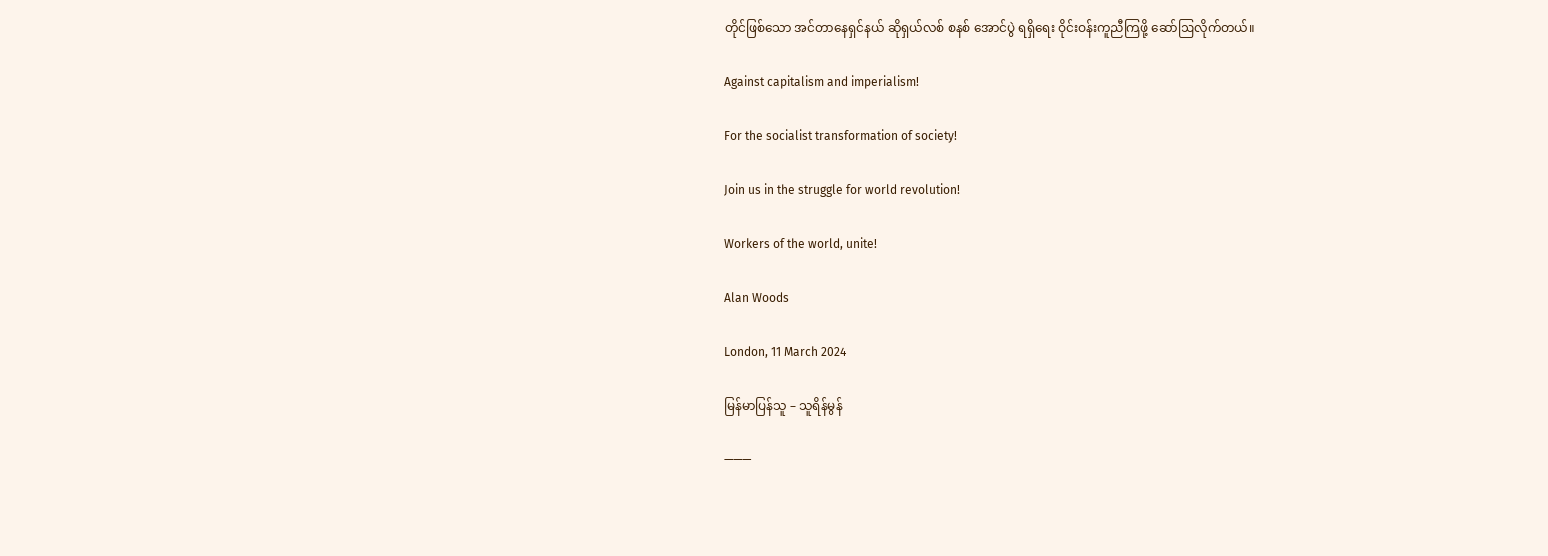တိုင်ဖြစ်သော အင်တာနေရှင်နယ် ဆိုရှယ်လစ် စနစ် အောင်ပွဲ ရရှိရေး ဝိုင်းဝန်းကူညီကြဖို့ ဆော်ဩလိုက်တယ်။

Against capitalism and imperialism!

For the socialist transformation of society!

Join us in the struggle for world revolution!

Workers of the world, unite!

Alan Woods

London, 11 March 2024

မြန်မာပြန်သူ – သူရိန်မွန်

———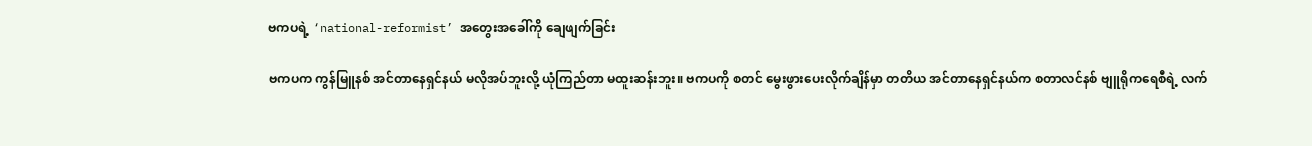ဗကပရဲ့ ‘national-reformist’ အတွေးအခေါ်ကို ချေဖျက်ခြင်း

ဗကပက ကွန်မြူနစ် အင်တာနေရှင်နယ် မလိုအပ်ဘူးလို့ ယုံကြည်တာ မထူးဆန်းဘူး။ ဗကပကို စတင် မွေးဖွားပေးလိုက်ချိန်မှာ တတိယ အင်တာနေရှင်နယ်က စတာလင်နစ် ဗျူရိုကရေစီရဲ့ လက်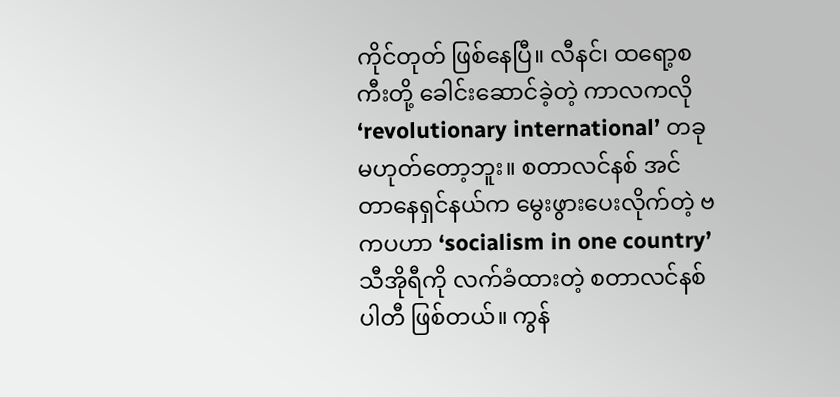ကိုင်တုတ် ဖြစ်နေပြီ။ လီနင်၊ ထရော့စကီးတို့ ခေါင်းဆောင်ခဲ့တဲ့ ကာလကလို ‘revolutionary international’ တခု မဟုတ်တော့ဘူး။ စတာလင်နစ် အင်တာနေရှင်နယ်က မွေးဖွားပေးလိုက်တဲ့ ဗကပဟာ ‘socialism in one country’ သီအိုရီကို လက်ခံထားတဲ့ စတာလင်နစ် ပါတီ ဖြစ်တယ်။ ကွန်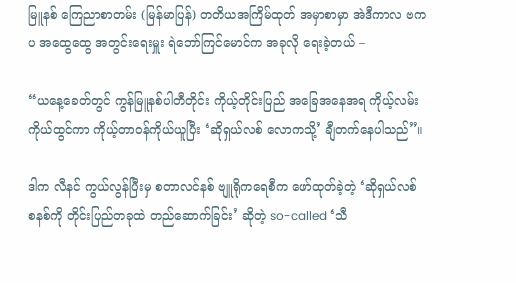မြူနစ် ကြေညာစာတမ်း (မြန်မာပြန်) တတိယအကြိမ်ထုတ် အမှာစာမှာ အဲဒီကာလ ဗကပ အထွေထွေ အတွင်းရေးမှူး ရဲဘော်ကြင်မောင်က အခုလို ရေးခဲ့တယ် –

“ယနေ့ခေတ်တွင် ကွန်မြူနစ်ပါတီတိုင်း ကိုယ့်တိုင်းပြည် အခြေအနေအရ ကိုယ့်လမ်းကိုယ်ထွင်ကာ ကိုယ့်တာဝန်ကိုယ်ယူပြီး ‘ဆိုရှယ်လစ် လောကသို့’ ချီတက်နေပါသည်”။

ဒါက လီနင် ကွယ်လွန်ပြီးမှ စတာလင်နစ် ဗျူရိုကရေစီက ဖော်ထုတ်ခဲ့တဲ့ ‘ဆိုရှယ်လစ် စနစ်ကို တိုင်းပြည်တခုထဲ တည်ဆောက်ခြင်း’ ဆိုတဲ့ so-called ‘သီ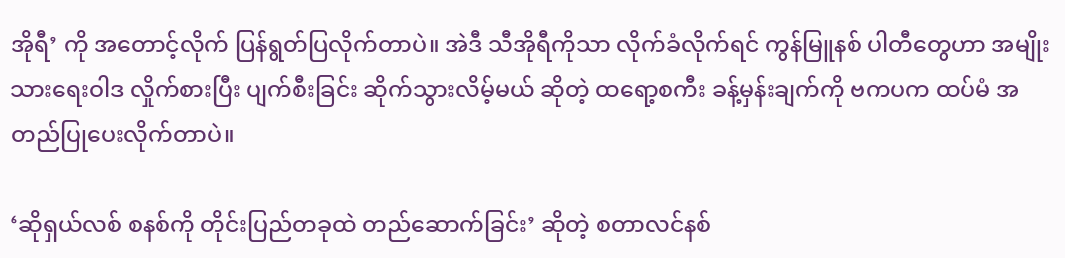အိုရီ’ ကို အတောင့်လိုက် ပြန်ရွတ်ပြလိုက်တာပဲ။ အဲဒီ သီအိုရီကိုသာ လိုက်ခံလိုက်ရင် ကွန်မြူနစ် ပါတီတွေဟာ အမျိုးသားရေးဝါဒ လှိုက်စားပြီး ပျက်စီးခြင်း ဆိုက်သွားလိမ့်မယ် ဆိုတဲ့ ထရော့စကီး ခန့်မှန်းချက်ကို ဗကပက ထပ်မံ အတည်ပြုပေးလိုက်တာပဲ။

‘ဆိုရှယ်လစ် စနစ်ကို တိုင်းပြည်တခုထဲ တည်ဆောက်ခြင်း’ ဆိုတဲ့ စတာလင်နစ်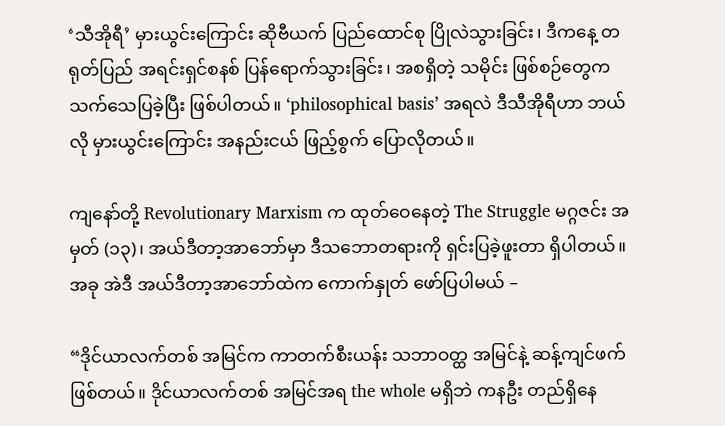‘သီအိုရီ’ မှားယွင်းကြောင်း ဆိုဗီယက် ပြည်ထောင်စု ပြိုလဲသွားခြင်း၊ ဒီကနေ့ တရုတ်ပြည် အရင်းရှင်စနစ် ပြန်ရောက်သွားခြင်း၊ အစရှိတဲ့ သမိုင်း ဖြစ်စဉ်တွေက သက်သေပြခဲ့ပြီး ဖြစ်ပါတယ်။ ‘philosophical basis’ အရလဲ ဒီသီအိုရီဟာ ဘယ်လို မှားယွင်းကြောင်း အနည်းငယ် ဖြည့်စွက် ပြောလိုတယ်။

ကျနော်တို့ Revolutionary Marxism က ထုတ်ဝေနေတဲ့ The Struggle မဂ္ဂဇင်း အမှတ် (၁၃)၊ အယ်ဒီတာ့အာဘော်မှာ ဒီသဘောတရားကို ရှင်းပြခဲ့ဖူးတာ ရှိပါတယ်။ အခု အဲဒီ အယ်ဒီတာ့အာဘော်ထဲက ကောက်နှုတ် ဖော်ပြပါမယ် –

“ဒိုင်ယာလက်တစ် အမြင်က ကာတက်စီးယန်း သဘာဝတ္ထ အမြင်နဲ့ ဆန့်ကျင်ဖက် ဖြစ်တယ်။ ဒိုင်ယာလက်တစ် အမြင်အရ the whole မရှိဘဲ ကနဦး တည်ရှိနေ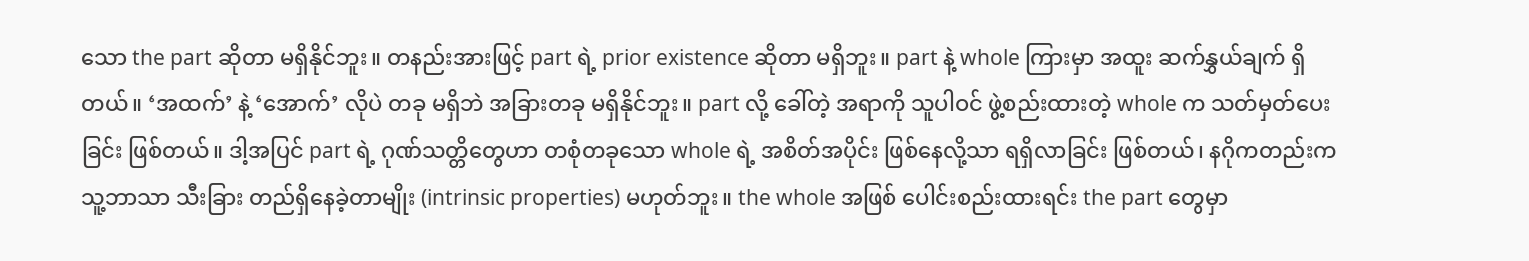သော the part ဆိုတာ မရှိနိုင်ဘူး။ တနည်းအားဖြင့် part ရဲ့ prior existence ဆိုတာ မရှိဘူး။ part နဲ့ whole ကြားမှာ အထူး ဆက်နွှယ်ချက် ရှိတယ်။ ‘အထက်’ နဲ့ ‘အောက်’ လိုပဲ တခု မရှိဘဲ အခြားတခု မရှိနိုင်ဘူး။ part လို့ ခေါ်တဲ့ အရာကို သူပါဝင် ဖွဲ့စည်းထားတဲ့ whole က သတ်မှတ်ပေးခြင်း ဖြစ်တယ်။ ဒါ့အပြင် part ရဲ့ ဂုဏ်သတ္တိတွေဟာ တစုံတခုသော whole ရဲ့ အစိတ်အပိုင်း ဖြစ်နေလို့သာ ရရှိလာခြင်း ဖြစ်တယ်၊ နဂိုကတည်းက သူ့ဘာသာ သီးခြား တည်ရှိနေခဲ့တာမျိုး (intrinsic properties) မဟုတ်ဘူး။ the whole အဖြစ် ပေါင်းစည်းထားရင်း the part တွေမှာ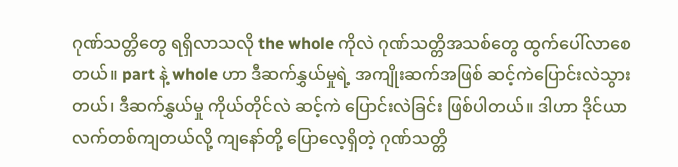ဂုဏ်သတ္တိတွေ ရရှိလာသလို the whole ကိုလဲ ဂုဏ်သတ္တိအသစ်တွေ ထွက်ပေါ်လာစေတယ်။ part နဲ့ whole ဟာ ဒီဆက်နွှယ်မှုရဲ့ အကျိုးဆက်အဖြစ် ဆင့်ကဲပြောင်းလဲသွားတယ်၊ ဒီဆက်နွှယ်မှု ကိုယ်တိုင်လဲ ဆင့်ကဲ ပြောင်းလဲခြင်း ဖြစ်ပါတယ်။ ဒါဟာ ဒိုင်ယာလက်တစ်ကျတယ်လို့ ကျနော်တို့ ပြောလေ့ရှိတဲ့ ဂုဏ်သတ္တိ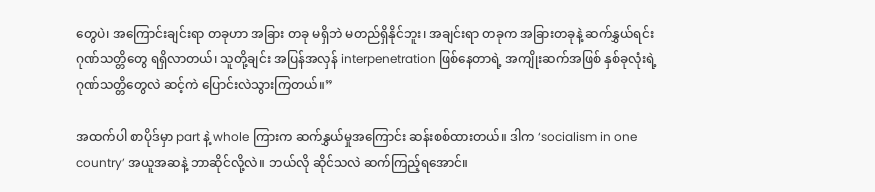တွေပဲ၊ အကြောင်းချင်းရာ တခုဟာ အခြား တခု မရှိဘဲ မတည်ရှိနိုင်ဘူး၊ အချင်းရာ တခုက အခြားတခုနဲ့ ဆက်နွှယ်ရင်း ဂုဏ်သတ္တိတွေ ရရှိလာတယ်၊ သူတို့ချင်း အပြန်အလှန် interpenetration ဖြစ်နေတာရဲ့ အကျိုးဆက်အဖြစ် နှစ်ခုလုံးရဲ့ ဂုဏ်သတ္တိတွေလဲ ဆင့်ကဲ ပြောင်းလဲသွားကြတယ်။”

အထက်ပါ စာပိုဒ်မှာ part နဲ့ whole ကြားက ဆက်နွှယ်မှုအကြောင်း ဆန်းစစ်ထားတယ်။ ဒါက ‘socialism in one country’ အယူအဆနဲ့ ဘာဆိုင်လို့လဲ။ ဘယ်လို ဆိုင်သလဲ ဆက်ကြည့်ရအောင်။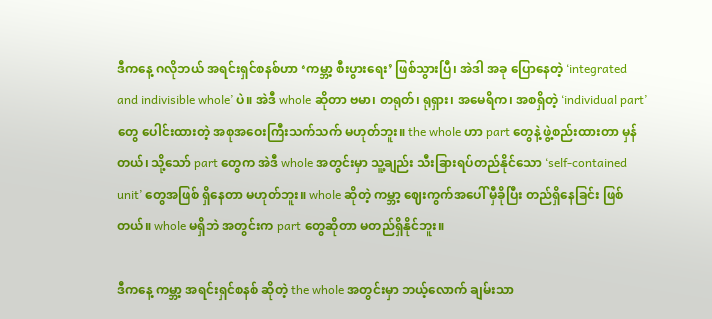ဒီကနေ့ ဂလိုဘယ် အရင်းရှင်စနစ်ဟာ ‘ကမ္ဘာ့ စီးပွားရေး’ ဖြစ်သွားပြီ၊ အဲဒါ အခု ပြောနေတဲ့ ‘integrated and indivisible whole’ ပဲ။ အဲဒီ whole ဆိုတာ ဗမာ၊ တရုတ်၊ ရုရှား၊ အမေရိက၊ အစရှိတဲ့ ‘individual part’ တွေ ပေါင်းထားတဲ့ အစုအဝေးကြီးသက်သက် မဟုတ်ဘူး။ the whole ဟာ part တွေနဲ့ ဖွဲ့စည်းထားတာ မှန်တယ်၊ သို့သော် part တွေက အဲဒီ whole အတွင်းမှာ သူ့ချည်း သီးခြားရပ်တည်နိုင်သော ‘self-contained unit’ တွေအဖြစ် ရှိနေတာ မဟုတ်ဘူး။ whole ဆိုတဲ့ ကမ္ဘာ့ ဈေးကွက်အပေါ် မှီခိုပြီး တည်ရှိနေခြင်း ဖြစ်တယ်။ whole မရှိဘဲ အတွင်းက part တွေဆိုတာ မတည်ရှိနိုင်ဘူး။

ဒီကနေ့ ကမ္ဘာ့ အရင်းရှင်စနစ် ဆိုတဲ့ the whole အတွင်းမှာ ဘယ့်လောက် ချမ်းသာ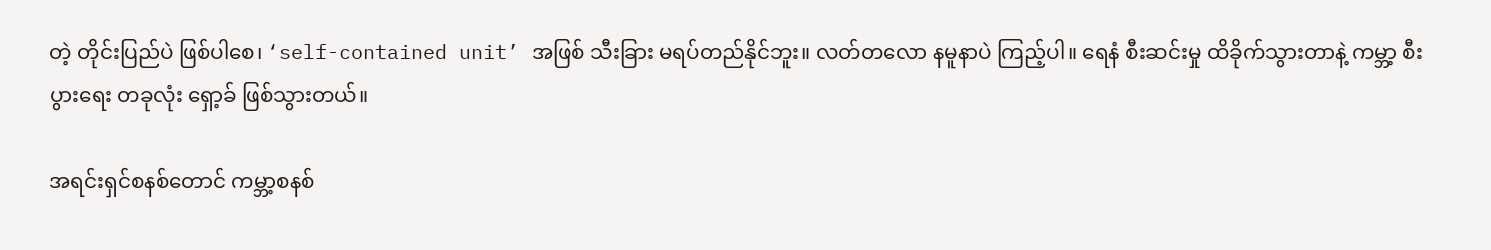တဲ့ တိုင်းပြည်ပဲ ဖြစ်ပါစေ၊ ‘self-contained unit’ အဖြစ် သီးခြား မရပ်တည်နိုင်ဘူး။ လတ်တလော နမူနာပဲ ကြည့်ပါ။ ရေနံ စီးဆင်းမှု ထိခိုက်သွားတာနဲ့ ကမ္ဘာ့ စီးပွားရေး တခုလုံး ရှော့ခ် ဖြစ်သွားတယ်။

အရင်းရှင်စနစ်တောင် ကမ္ဘာ့စနစ်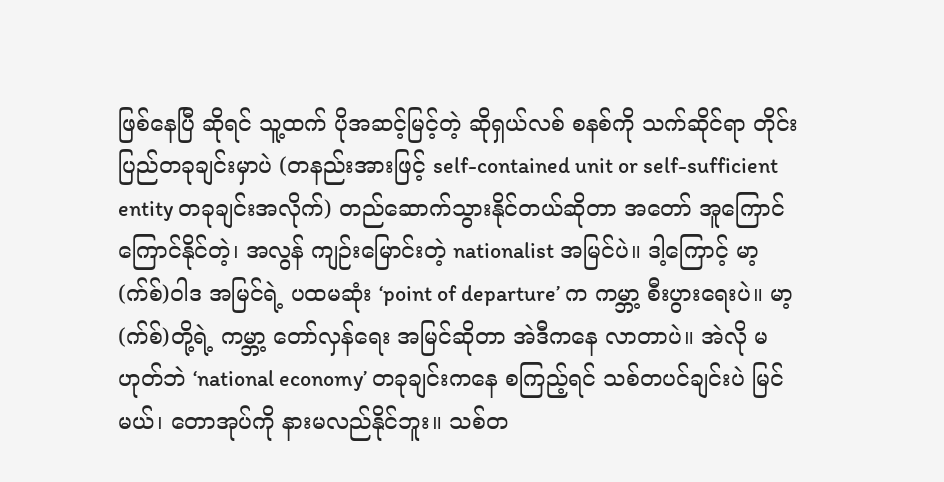ဖြစ်နေပြီ ဆိုရင် သူ့ထက် ပိုအဆင့်မြင့်တဲ့ ဆိုရှယ်လစ် စနစ်ကို သက်ဆိုင်ရာ တိုင်းပြည်တခုချင်းမှာပဲ (တနည်းအားဖြင့် self-contained unit or self-sufficient entity တခုချင်းအလိုက်) တည်ဆောက်သွားနိုင်တယ်ဆိုတာ အတော် အူကြောင်ကြောင်နိုင်တဲ့၊ အလွန် ကျဉ်းမြောင်းတဲ့ nationalist အမြင်ပဲ။ ဒါ့ကြောင့် မာ့(က်စ်)ဝါဒ အမြင်ရဲ့ ပထမဆုံး ‘point of departure’ က ကမ္ဘာ့ စီးပွားရေးပဲ။ မာ့(က်စ်)တို့ရဲ့ ကမ္ဘာ့ တော်လှန်ရေး အမြင်ဆိုတာ အဲဒီကနေ လာတာပဲ။ အဲလို မဟုတ်ဘဲ ‘national economy’ တခုချင်းကနေ စကြည့်ရင် သစ်တပင်ချင်းပဲ မြင်မယ်၊ တောအုပ်ကို နားမလည်နိုင်ဘူး။ သစ်တ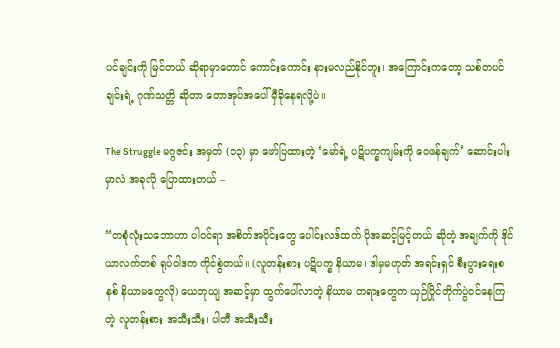ပင်ချင်းကို မြင်တယ် ဆိုရာမှာတောင် ကောင်းကောင်း နားမလည်နိုင်ဘူး၊ အကြောင်းကတော့ သစ်တပင်ချင်းရဲ့ ဂုဏ်သတ္တိ ဆိုတာ တောအုပ်အပေါ် မှီခိုနေရလို့ပဲ။

The Struggle မဂ္ဂဇင်း အမှတ် (၁၃) မှာ ဖော်ပြထားတဲ့ ‘မော်ရဲ့ ပဋိပက္ခကျမ်းကို ဝေဖန်ချက်’ ဆောင်းပါးမှာလဲ အခုလို ပြောထားတယ် –

“တစုံလုံးသဘောဟာ ပါဝင်ရာ အစိတ်အပိုင်းတွေ ပေါင်းလဒ်ထက် ပိုအဆင့်မြင့်တယ် ဆိုတဲ့ အချက်ကို ဒိုင်ယာလက်တစ် ရုပ်ဝါဒက ကိုင်စွဲတယ်။ (လူတန်းစား ပဋိပက္ခ နိယာမ၊ ဒါမှမဟုတ် အရင်းရှင် စီးပွားရေးစနစ် နိယာမတွေလို) ယေဘုယျ အဆင့်မှာ ထွက်ပေါ်လာတဲ့ နိယာမ တရားတွေက ယှဉ်ပြိုင်တိုက်ပွဲဝင်နေကြတဲ့ လူတန်းစား အသီးသီး၊ ပါတီ အသီးသီး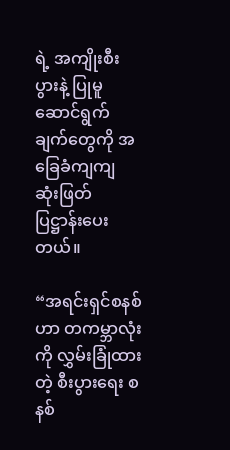ရဲ့ အကျိုးစီးပွားနဲ့ ပြုမူ ဆောင်ရွက်ချက်တွေကို အခြေခံကျကျ ဆုံးဖြတ် ပြဋ္ဌာန်းပေးတယ်။

“အရင်းရှင်စနစ်ဟာ တကမ္ဘာလုံးကို လွှမ်းခြုံထားတဲ့ စီးပွားရေး စနစ်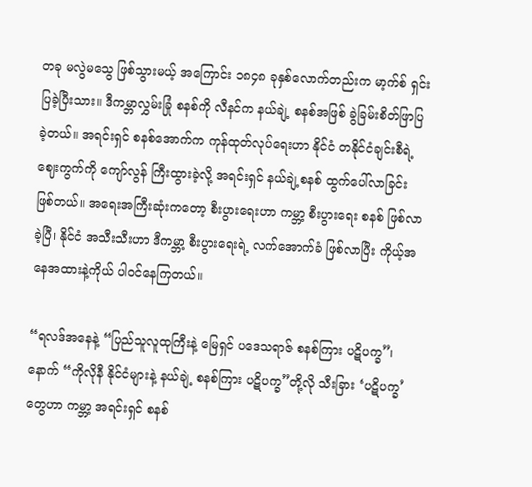တခု မလွဲမသွေ ဖြစ်သွားမယ့် အကြောင်း ၁၈၄၈ ခုနှစ်လောက်တည်းက မာ့က်စ် ရှင်းပြခဲ့ပြီးသား။ ဒီကမ္ဘာလွှမ်းခြုံ စနစ်ကို လီနင်က နယ်ချဲ့ စနစ်အဖြစ် ခွဲခြမ်းစိတ်ဖြာပြခဲ့တယ်။ အရင်းရှင် စနစ်အောက်က ကုန်ထုတ်လုပ်ရေးဟာ နိုင်ငံ တနိုင်ငံချင်းစီရဲ့ ဈေးကွက်ကို ကျော်လွန် ကြီးထွားခဲ့လို့ အရင်းရှင် နယ်ချဲ့စနစ် ထွက်ပေါ်လာခြင်း ဖြစ်တယ်။ အရေးအကြီးဆုံးကတော့ စီးပွားရေးဟာ ကမ္ဘာ့ စီးပွားရေး စနစ် ဖြစ်လာခဲ့ပြီ၊ နိုင်ငံ အသီးသီးဟာ ဒီကမ္ဘာ့ စီးပွားရေးရဲ့ လက်အောက်ခံ ဖြစ်လာပြီး ကိုယ့်အနေအထားနဲ့ကိုယ် ပါဝင်နေကြတယ်။

“ရလဒ်အနေနဲ့ “ပြည်သူလူထုကြီးနဲ့ မြေရှင် ပဒေသရာဇ် စနစ်ကြား ပဋိပက္ခ”၊ နောက် “ကိုလိုနီ နိုင်ငံများနဲ့ နယ်ချဲ့ စနစ်ကြား ပဋိပက္ခ”တို့လို သီးခြား ‘ပဋိပက္ခ’တွေဟာ ကမ္ဘာ့ အရင်းရှင် စနစ်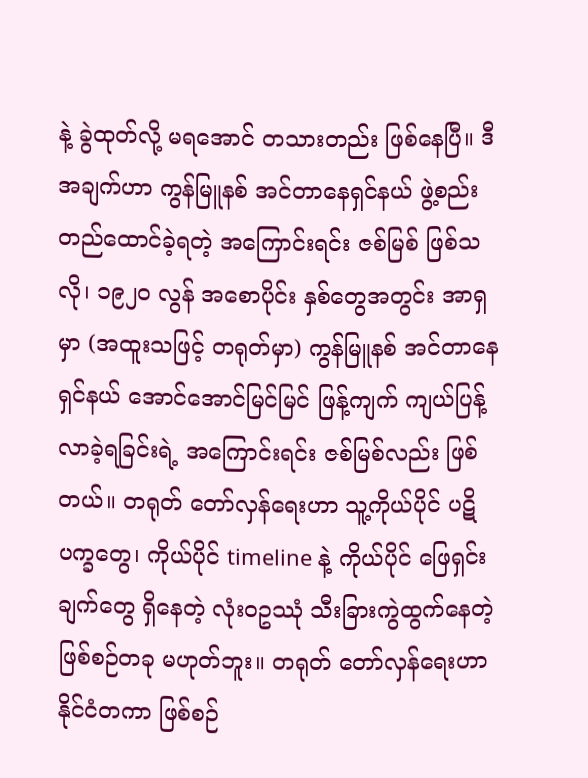နဲ့ ခွဲထုတ်လို့ မရအောင် တသားတည်း ဖြစ်နေပြီ။ ဒီအချက်ဟာ ကွန်မြူနစ် အင်တာနေရှင်နယ် ဖွဲ့စည်းတည်ထောင်ခဲ့ရတဲ့ အကြောင်းရင်း ဇစ်မြစ် ဖြစ်သလို၊ ၁၉၂၀ လွန် အစောပိုင်း နှစ်တွေအတွင်း အာရှမှာ (အထူးသဖြင့် တရုတ်မှာ) ကွန်မြူနစ် အင်တာနေရှင်နယ် အောင်အောင်မြင်မြင် ဖြန့်ကျက် ကျယ်ပြန့်လာခဲ့ရခြင်းရဲ့ အကြောင်းရင်း ဇစ်မြစ်လည်း ဖြစ်တယ်။ တရုတ် တော်လှန်ရေးဟာ သူ့ကိုယ်ပိုင် ပဋိပက္ခတွေ၊ ကိုယ်ပိုင် timeline နဲ့ ကိုယ်ပိုင် ဖြေရှင်းချက်တွေ ရှိနေတဲ့ လုံးဝဥဿုံ သီးခြားကွဲထွက်နေတဲ့ ဖြစ်စဉ်တခု မဟုတ်ဘူး။ တရုတ် တော်လှန်ရေးဟာ နိုင်ငံတကာ ဖြစ်စဉ်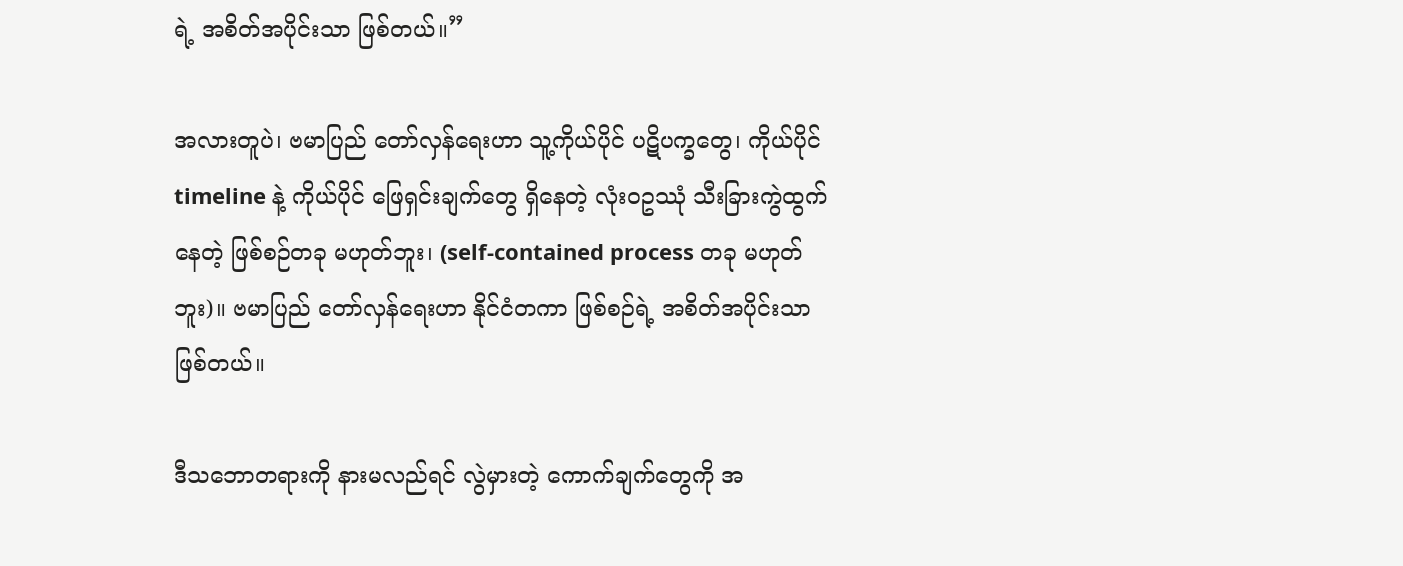ရဲ့ အစိတ်အပိုင်းသာ ဖြစ်တယ်။”

အလားတူပဲ၊ ဗမာပြည် တော်လှန်ရေးဟာ သူ့ကိုယ်ပိုင် ပဋိပက္ခတွေ၊ ကိုယ်ပိုင် timeline နဲ့ ကိုယ်ပိုင် ဖြေရှင်းချက်တွေ ရှိနေတဲ့ လုံးဝဥဿုံ သီးခြားကွဲထွက်နေတဲ့ ဖြစ်စဉ်တခု မဟုတ်ဘူး၊ (self-contained process တခု မဟုတ်ဘူး)။ ဗမာပြည် တော်လှန်ရေးဟာ နိုင်ငံတကာ ဖြစ်စဉ်ရဲ့ အစိတ်အပိုင်းသာ ဖြစ်တယ်။

ဒီသဘောတရားကို နားမလည်ရင် လွဲမှားတဲ့ ကောက်ချက်တွေကို အ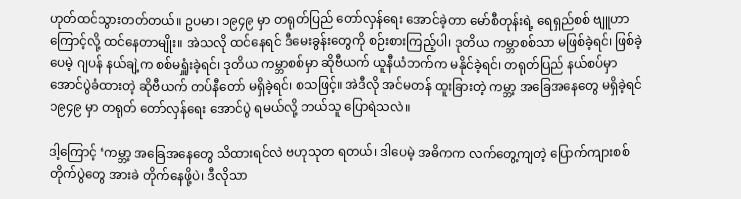ဟုတ်ထင်သွားတတ်တယ်။ ဥပမာ၊ ၁၉၄၉ မှာ တရုတ်ပြည် တော်လှန်ရေး အောင်ခဲ့တာ မော်စီတုန်းရဲ့ ရေရှည်စစ် ဗျူဟာကြောင့်လို့ ထင်နေတာမျိုး။ အဲသလို ထင်နေရင် ဒီမေးခွန်းတွေကို စဉ်းစားကြည့်ပါ၊ ဒုတိယ ကမ္ဘာစစ်သာ မဖြစ်ခဲ့ရင်၊ ဖြစ်ခဲ့ပေမဲ့ ဂျပန် နယ်ချဲ့က စစ်မရှူံးခဲ့ရင်၊ ဒုတိယ ကမ္ဘာစစ်မှာ ဆိုဗီယက် ယူနီယံဘက်က မနိုင်ခဲ့ရင်၊ တရုတ်ပြည် နယ်စပ်မှာ အောင်ပွဲခံထားတဲ့ ဆိုဗီယက် တပ်နီတော် မရှိခဲ့ရင်၊ စသဖြင့်။ အဲဒီလို အင်မတန် ထူးခြားတဲ့ ကမ္ဘာ့ အခြေအနေတွေ မရှိခဲ့ရင် ၁၉၄၉ မှာ တရုတ် တော်လှန်ရေး အောင်ပွဲ ရမယ်လို့ ဘယ်သူ ပြောရဲသလဲ။

ဒါ့ကြောင့် ‘ကမ္ဘာ့ အခြေအနေတွေ သိထားရင်လဲ ဗဟုသုတ ရတယ်၊ ဒါပေမဲ့ အဓိကက လက်တွေ့ကျတဲ့ ပြောက်ကျားစစ် တိုက်ပွဲတွေ အားခဲ တိုက်နေဖို့ပဲ၊ ဒီလိုသာ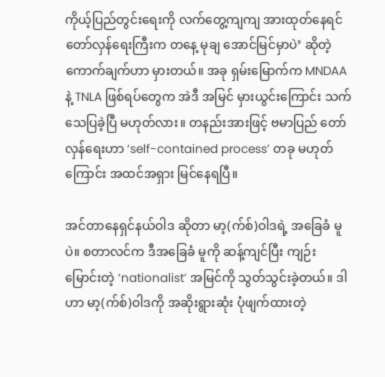ကိုယ့်ပြည်တွင်းရေးကို လက်တွေ့ကျကျ အားထုတ်နေရင် တော်လှန်ရေးကြီးက တနေ့ မုချ အောင်မြင်မှာပဲ’ ဆိုတဲ့ ကောက်ချက်ဟာ မှားတယ်။ အခု ရှမ်းမြောက်က MNDAA နဲ့ TNLA ဖြစ်ရပ်တွေက အဲဒီ အမြင် မှားယွင်းကြောင်း သက်သေပြခဲ့ပြီ မဟုတ်လား။ တနည်းအားဖြင့် ဗမာပြည် တော်လှန်ရေးဟာ ‘self-contained process’ တခု မဟုတ်ကြောင်း အထင်အရှား မြင်နေရပြီ။

အင်တာနေရှင်နယ်ဝါဒ ဆိုတာ မာ့(က်စ်)ဝါဒရဲ့ အခြေခံ မူပဲ။ စတာလင်က ဒီအခြေခံ မူကို ဆန့်ကျင်ပြီး ကျဉ်းမြောင်းတဲ့ ‘nationalist’ အမြင်ကို သွတ်သွင်းခဲ့တယ်။ ဒါဟာ မာ့(က်စ်)ဝါဒကို အဆိုးရွားဆုံး ပုံဖျက်ထားတဲ့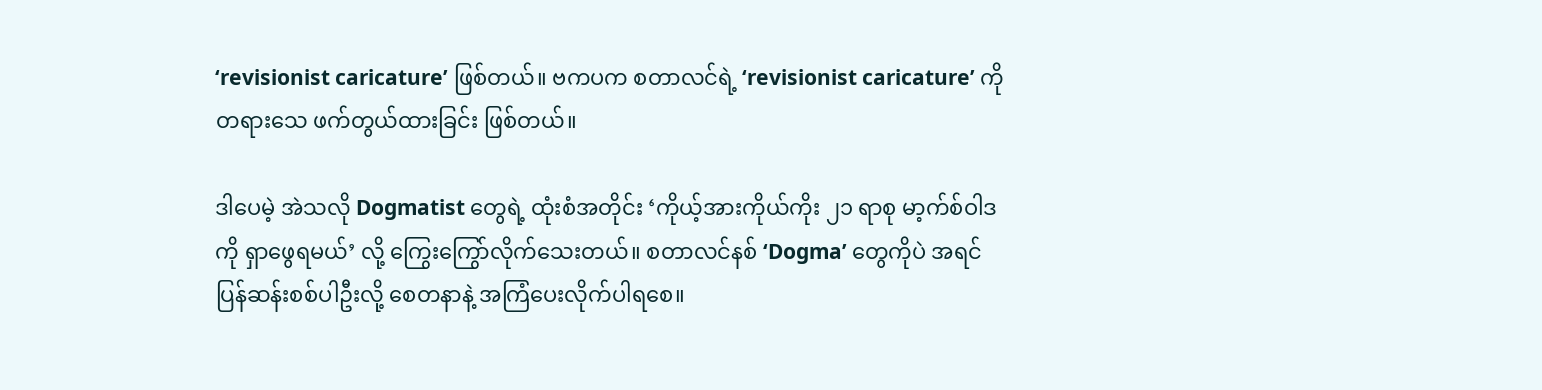‘revisionist caricature’ ဖြစ်တယ်။ ဗကပက စတာလင်ရဲ့ ‘revisionist caricature’ ကို တရားသေ ဖက်တွယ်ထားခြင်း ဖြစ်တယ်။

ဒါပေမဲ့ အဲသလို Dogmatist တွေရဲ့ ထုံးစံအတိုင်း ‘ကိုယ့်အားကိုယ်ကိုး ၂၁ ရာစု မာ့က်စ်ဝါဒကို ရှာဖွေရမယ်’ လို့ ကြွေးကြွော်လိုက်သေးတယ်။ စတာလင်နစ် ‘Dogma’ တွေကိုပဲ အရင် ပြန်ဆန်းစစ်ပါဦးလို့ စေတနာနဲ့ အကြံပေးလိုက်ပါရစေ။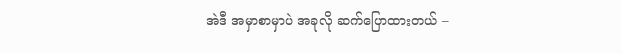အဲဒီ အမှာစာမှာပဲ အခုလို ဆက်ပြောထားတယ် –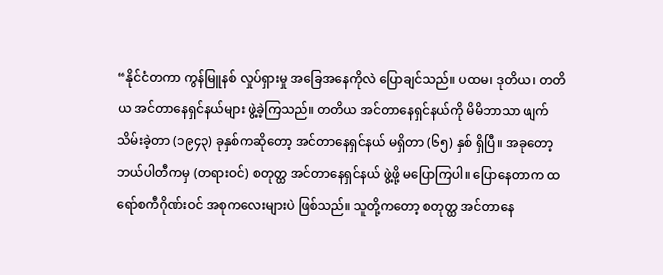“နိုင်ငံတကာ ကွန်မြူနစ် လှုပ်ရှားမှု အခြေအနေကိုလဲ ပြောချင်သည်။ ပထမ၊ ဒုတိယ၊ တတိယ အင်တာနေရှင်နယ်များ ဖွဲ့ခဲ့ကြသည်။ တတိယ အင်တာနေရှင်နယ်ကို မိမိဘာသာ ဖျက်သိမ်းခဲ့တာ (၁၉၄၃) ခုနှစ်ကဆိုတော့ အင်တာနေရှင်နယ် မရှိတာ (၆၅) နှစ် ရှိပြီ။ အခုတော့ ဘယ်ပါတီကမှ (တရားဝင်) စတုတ္ထ အင်တာနေရှင်နယ် ဖွဲ့ဖို့ မပြောကြပါ။ ပြောနေတာက ထရော်စကီဂိုဏ်းဝင် အစုကလေးများပဲ ဖြစ်သည်။ သူတို့ကတော့ စတုတ္ထ အင်တာနေ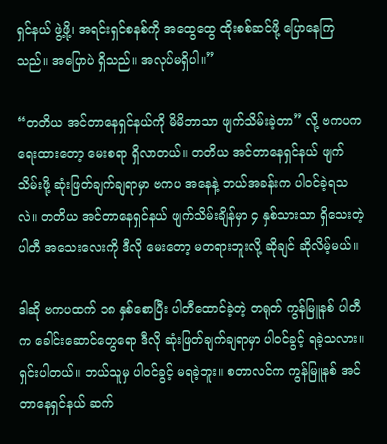ရှင်နယ် ဖွဲ့ဖို့၊ အရင်းရှင်စနစ်ကို အထွေထွေ ထိုးစစ်ဆင်ဖို့ ပြောနေကြသည်။ အပြောပဲ ရှိသည်။ အလုပ်မရှိပါ။”

“တတိယ အင်တာနေရှင်နယ်ကို မိမိဘာသာ ဖျက်သိမ်းခဲ့တာ” လို့ ဗကပက ရေးထားတော့ မေးစရာ ရှိလာတယ်။ တတိယ အင်တာနေရှင်နယ် ဖျက်သိမ်းဖို့ ဆုံးဖြတ်ချက်ချရာမှာ ဗကပ အနေနဲ့ ဘယ်အခန်းက ပါဝင်ခဲ့ရသလဲ။ တတိယ အင်တာနေရှင်နယ် ဖျက်သိမ်းချိန်မှာ ၄ နှစ်သားသာ ရှိသေးတဲ့ ပါတီ အသေးလေးကို ဒီလို မေးတော့ မတရားဘူးလို့ ဆိုချင် ဆိုလိမ့်မယ်။

ဒါဆို ဗကပထက် ၁၈ နှစ်စောပြီး ပါတီထောင်ခဲ့တဲ့ တရုတ် ကွန်မြူနစ် ပါတီက ခေါင်းဆောင်တွေရော ဒီလို ဆုံးဖြတ်ချက်ချရာမှာ ပါဝင်ခွင့် ရခဲ့သလား။ ရှင်းပါတယ်။ ဘယ်သူမှ ပါဝင်ခွင့် မရခဲ့ဘူး။ စတာလင်က ကွန်မြူနစ် အင်တာနေရှင်နယ် ဆက်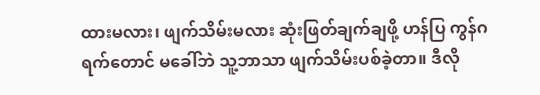ထားမလား၊ ဖျက်သိမ်းမလား ဆုံးဖြတ်ချက်ချဖို့ ဟန်ပြ ကွန်ဂရက်တောင် မခေါ်ဘဲ သူ့ဘာသာ ဖျက်သိမ်းပစ်ခဲ့တာ။ ဒီလို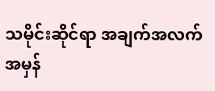သမိုင်းဆိုင်ရာ အချက်အလက် အမှန်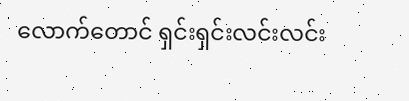လောက်တောင် ရှင်းရှင်းလင်းလင်း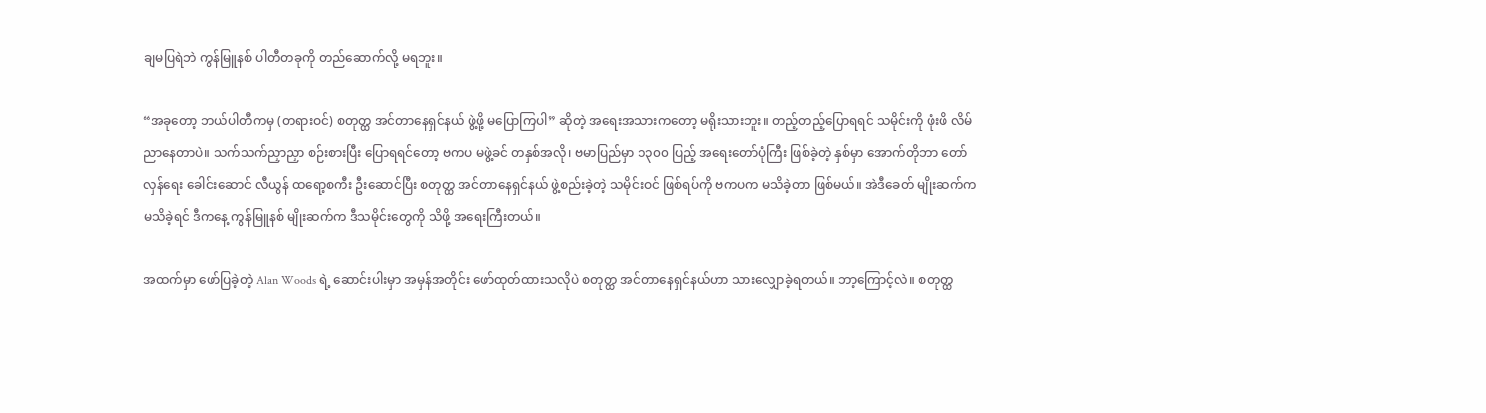ချမပြရဲဘဲ ကွန်မြူနစ် ပါတီတခုကို တည်ဆောက်လို့ မရဘူး။

“အခုတော့ ဘယ်ပါတီကမှ (တရားဝင်) စတုတ္ထ အင်တာနေရှင်နယ် ဖွဲ့ဖို့ မပြောကြပါ” ဆိုတဲ့ အရေးအသားကတော့ မရိုးသားဘူး။ တည့်တည့်ပြောရရင် သမိုင်းကို ဖုံးဖိ လိမ်ညာနေတာပဲ။ သက်သက်ညှာညှာ စဉ်းစားပြီး ပြောရရင်တော့ ဗကပ မဖွဲ့ခင် တနှစ်အလို၊ ဗမာပြည်မှာ ၁၃၀၀ ပြည့် အရေးတော်ပုံကြီး ဖြစ်ခဲ့တဲ့ နှစ်မှာ အောက်တိုဘာ တော်လှန်ရေး ခေါင်းဆောင် လီယွန် ထရော့စကီး ဦးဆောင်ပြီး စတုတ္ထ အင်တာနေရှင်နယ် ဖွဲ့စည်းခဲ့တဲ့ သမိုင်းဝင် ဖြစ်ရပ်ကို ဗကပက မသိခဲ့တာ ဖြစ်မယ်။ အဲဒီခေတ် မျိုးဆက်က မသိခဲ့ရင် ဒီကနေ့ ကွန်မြူနစ် မျိုးဆက်က ဒီသမိုင်းတွေကို သိဖို့ အရေးကြီးတယ်။

အထက်မှာ ဖော်ပြခဲ့တဲ့ Alan Woods ရဲ့ ဆောင်းပါးမှာ အမှန်အတိုင်း ဖော်ထုတ်ထားသလိုပဲ စတုတ္ထ အင်တာနေရှင်နယ်ဟာ သားလျှောခဲ့ရတယ်။ ဘာ့ကြောင့်လဲ။ စတုတ္ထ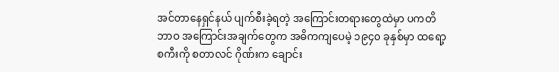အင်တာနေရှင်နယ် ပျက်စီးခဲ့ရတဲ့ အကြောင်းတရားတွေထဲမှာ ပကတိဘာဝ အကြောင်းအချက်တွေက အဓိကကျပေမဲ့ ၁၉၄၀ ခုနှစ်မှာ ထရော့စကီးကို စတာလင် ဂိုဏ်းက ချောင်း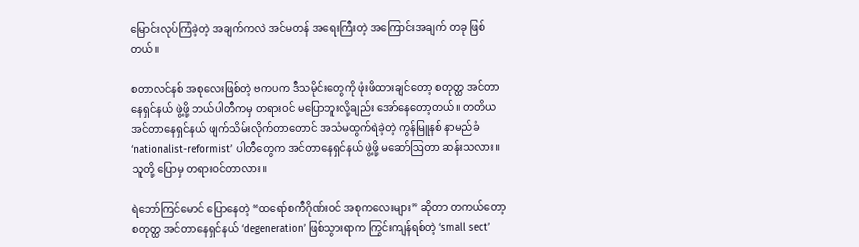မြောင်းလုပ်ကြံခဲ့တဲ့ အချက်ကလဲ အင်မတန် အရေးကြီးတဲ့ အကြောင်းအချက် တခု ဖြစ်တယ်။

စတာလင်နစ် အစုလေးဖြစ်တဲ့ ဗကပက ဒီသမိုင်းတွေကို ဖုံးဖိထားချင်တော့ စတုတ္ထ အင်တာနေရှင်နယ် ဖွဲ့ဖို့ ဘယ်ပါတီကမှ တရားဝင် မပြောဘူးလို့ချည်း အော်နေတော့တယ်။ တတိယ အင်တာနေရှင်နယ် ဖျက်သိမ်းလိုက်တာတောင် အသံမထွက်ရဲခဲ့တဲ့ ကွန်မြူနစ် နာမည်ခံ ‘nationalist-reformist’ ပါတီတွေက အင်တာနေရှင်နယ် ဖွဲ့ဖို့ မဆော်ဩတာ ဆန်းသလား။ သူတို့ ပြောမှ တရားဝင်တာလား။

ရဲဘော်ကြင်မောင် ပြောနေတဲ့ “ထရော်စကီဂိုဏ်းဝင် အစုကလေးများ” ဆိုတာ တကယ်တော့ စတုတ္ထ အင်တာနေရှင်နယ် ‘degeneration’ ဖြစ်သွားရာက ကြွင်းကျန်ရစ်တဲ့ ‘small sect’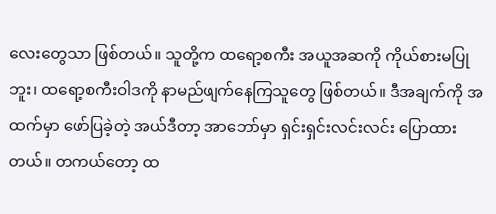လေးတွေသာ ဖြစ်တယ်။ သူတို့က ထရော့စကီး အယူအဆကို ကိုယ်စားမပြုဘူး၊ ထရော့စကီးဝါဒကို နာမည်ဖျက်နေကြသူတွေ ဖြစ်တယ်။ ဒီအချက်ကို အထက်မှာ ဖော်ပြခဲ့တဲ့ အယ်ဒီတာ့ အာဘော်မှာ ရှင်းရှင်းလင်းလင်း ပြောထားတယ်။ တကယ်တော့ ထ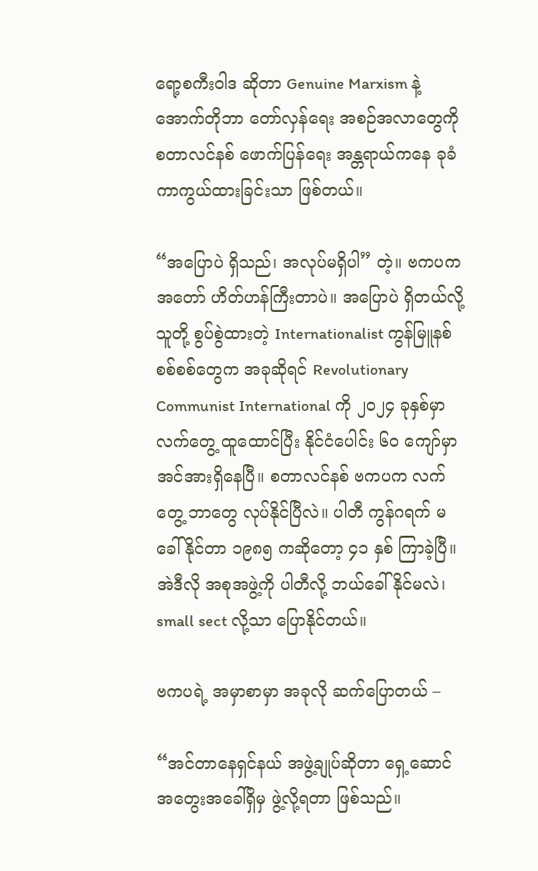ရော့စကီးဝါဒ ဆိုတာ Genuine Marxism နဲ့ အောက်တိုဘာ တော်လှန်ရေး အစဉ်အလာတွေကို စတာလင်နစ် ဖောက်ပြန်ရေး အန္တရာယ်ကနေ ခုခံကာကွယ်ထားခြင်းသာ ဖြစ်တယ်။

“အပြောပဲ ရှိသည်၊ အလုပ်မရှိပါ” တဲ့။ ဗကပက အတော် ဟိတ်ဟန်ကြီးတာပဲ။ အပြောပဲ ရှိတယ်လို့ သူတို့ စွပ်စွဲထားတဲ့ Internationalist ကွန်မြူနစ်စစ်စစ်တွေက အခုဆိုရင် Revolutionary Communist International ကို ၂၀၂၄ ခုနှစ်မှာ လက်တွေ့ ထူထောင်ပြီး နိုင်ငံပေါင်း ၆၀ ကျော်မှာ အင်အားရှိနေပြီ။ စတာလင်နစ် ဗကပက လက်တွေ့ ဘာတွေ လုပ်နိုင်ပြီလဲ။ ပါတီ ကွန်ဂရက် မခေါ်နိုင်တာ ၁၉၈၅ ကဆိုတော့ ၄၁ နှစ် ကြာခဲ့ပြီ။ အဲဒီလို အစုအဖွဲ့ကို ပါတီလို့ ဘယ်ခေါ်နိုင်မလဲ၊ small sect လို့သာ ပြောနိုင်တယ်။

ဗကပရဲ့ အမှာစာမှာ အခုလို ဆက်ပြောတယ် –

“အင်တာနေရှင်နယ် အဖွဲ့ချုပ်ဆိုတာ ရှေ့ဆောင် အတွေးအခေါ်ရှိမှ ဖွဲ့လို့ရတာ ဖြစ်သည်။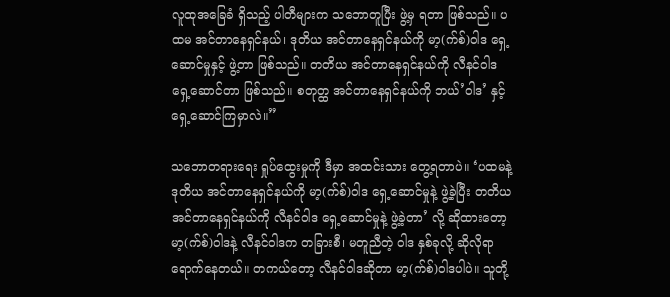လူထုအခြေခံ ရှိသည့် ပါတီများက သဘောတူပြီး ဖွဲ့မှ ရတာ ဖြစ်သည်။ ပထမ အင်တာနေရှင်နယ်၊ ဒုတိယ အင်တာနေရှင်နယ်ကို မာ့(က်စ်)ဝါဒ ရှေ့ဆောင်မှုနှင့် ဖွဲ့တာ ဖြစ်သည်။ တတိယ အင်တာနေရှင်နယ်ကို လီနင်ဝါဒ ရှေ့ဆောင်တာ ဖြစ်သည်။ စတုတ္ထ အင်တာနေရှင်နယ်ကို ဘယ်’ဝါဒ’ နှင့် ရှေ့ဆောင်ကြမှာလဲ။”

သဘောတရားရေး ရှုပ်ထွေးမှုကို ဒီမှာ အထင်းသား တွေ့ရတာပဲ။ ‘ပထမနဲ့ ဒုတိယ အင်တာနေရှင်နယ်ကို မာ့(က်စ်)ဝါဒ ရှေ့ဆောင်မှုနဲ့ ဖွဲ့ခဲ့ပြီး တတိယ အင်တာနေရှင်နယ်ကို လီနင်ဝါဒ ရှေ့ဆောင်မှုနဲ့ ဖွဲ့ခဲ့တာ’ လို့ ဆိုထားတော့ မာ့(က်စ်)ဝါဒနဲ့ လီနင်ဝါဒက တခြားစီ၊ မတူညီတဲ့ ဝါဒ နှစ်ခုလို့ ဆိုလိုရာ ရောက်နေတယ်။ တကယ်တော့ လီနင်ဝါဒဆိုတာ မာ့(က်စ်)ဝါဒပါပဲ။ သူတို့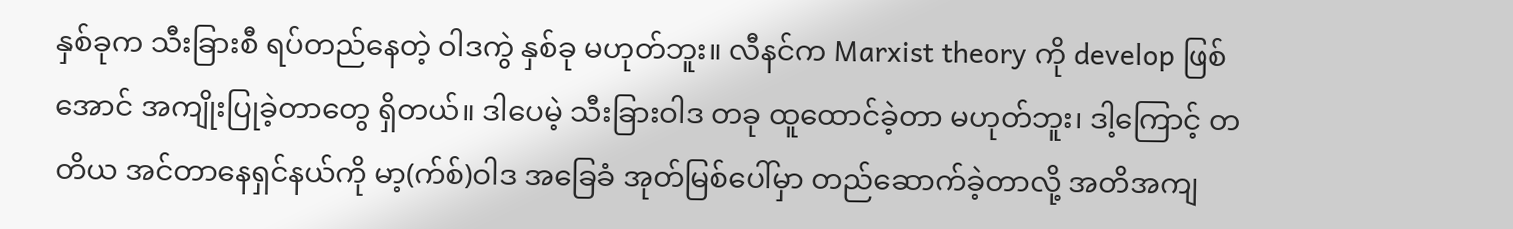နှစ်ခုက သီးခြားစီ ရပ်တည်နေတဲ့ ဝါဒကွဲ နှစ်ခု မဟုတ်ဘူး။ လီနင်က Marxist theory ကို develop ဖြစ်အောင် အကျိုးပြုခဲ့တာတွေ ရှိတယ်။ ဒါပေမဲ့ သီးခြားဝါဒ တခု ထူထောင်ခဲ့တာ မဟုတ်ဘူး၊ ဒါ့ကြောင့် တတိယ အင်တာနေရှင်နယ်ကို မာ့(က်စ်)ဝါဒ အခြေခံ အုတ်မြစ်ပေါ်မှာ တည်ဆောက်ခဲ့တာလို့ အတိအကျ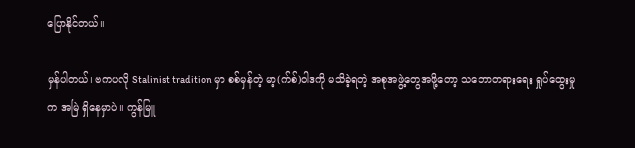ပြောနိုင်တယ်။

မှန်ပါတယ်၊ ဗကပလို Stalinist tradition မှာ စစ်မှန်တဲ့ မာ့(က်စ်)ဝါဒကို မသိခဲ့ရတဲ့ အစုအဖွဲ့တွေအဖို့တော့ သဘောတရားရေး ရှုပ်ထွေးမှုက အမြဲ ရှိနေမှာပဲ။ ကွန်မြူ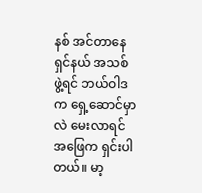နစ် အင်တာနေရှင်နယ် အသစ် ဖွဲ့ရင် ဘယ်ဝါဒက ရှေ့ဆောင်မှာလဲ မေးလာရင် အဖြေက ရှင်းပါတယ်။ မာ့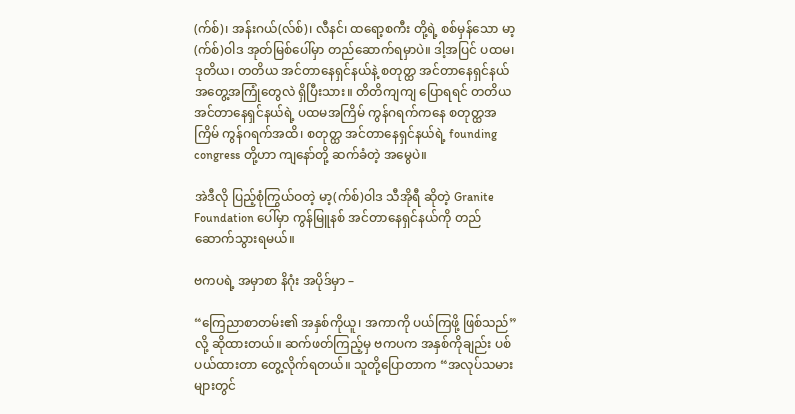(က်စ်)၊ အန်းဂယ်(လ်စ်)၊ လီနင်၊ ထရော့စကီး တို့ရဲ့ စစ်မှန်သော မာ့(က်စ်)ဝါဒ အုတ်မြစ်ပေါ်မှာ တည်ဆောက်ရမှာပဲ။ ဒါ့အပြင် ပထမ၊ ဒုတိယ၊ တတိယ အင်တာနေရှင်နယ်နဲ့ စတုတ္ထ အင်တာနေရှင်နယ် အတွေ့အကြုံတွေလဲ ရှိပြီးသား။ တိတိကျကျ ပြောရရင် တတိယ အင်တာနေရှင်နယ်ရဲ့ ပထမအကြိမ် ကွန်ဂရက်ကနေ စတုတ္ထအကြိမ် ကွန်ဂရက်အထိ၊ စတုတ္ထ အင်တာနေရှင်နယ်ရဲ့ founding congress တို့ဟာ ကျနော်တို့ ဆက်ခံတဲ့ အမွေပဲ။

အဲဒီလို ပြည့်စုံကြွယ်ဝတဲ့ မာ့(က်စ်)ဝါဒ သီအိုရီ ဆိုတဲ့ Granite Foundation ပေါ်မှာ ကွန်မြူနစ် အင်တာနေရှင်နယ်ကို တည်ဆောက်သွားရမယ်။

ဗကပရဲ့ အမှာစာ နိဂုံး အပိုဒ်မှာ –

“ကြေညာစာတမ်း၏ အနှစ်ကိုယူ၊ အကာကို ပယ်ကြဖို့ ဖြစ်သည်” လို့ ဆိုထားတယ်။ ဆက်ဖတ်ကြည့်မှ ဗကပက အနှစ်ကိုချည်း ပစ်ပယ်ထားတာ တွေ့လိုက်ရတယ်။ သူတို့ပြောတာက “အလုပ်သမားများတွင်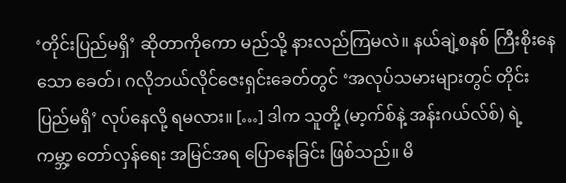‘တိုင်းပြည်မရှိ’ ဆိုတာကိုကော မည်သို့ နားလည်ကြမလဲ။ နယ်ချဲ့စနစ် ကြီးစိုးနေသော ခေတ်၊ ဂလိုဘယ်လိုင်ဇေးရှင်းခေတ်တွင် ‘အလုပ်သမားများတွင် တိုင်းပြည်မရှိ’ လုပ်နေလို့ ရမလား။ […] ဒါက သူတို့ (မာ့က်စ်နဲ့ အန်းဂယ်လ်စ်) ရဲ့ ကမ္ဘာ့ တော်လှန်ရေး အမြင်အရ ပြောနေခြင်း ဖြစ်သည်။ မိ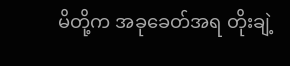မိတို့က အခုခေတ်အရ တိုးချဲ့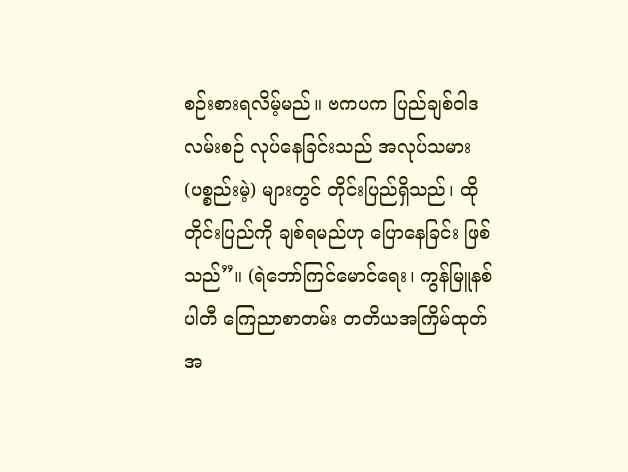စဉ်းစားရလိမ့်မည်။ ဗကပက ပြည်ချစ်ဝါဒ လမ်းစဉ် လုပ်နေခြင်းသည် အလုပ်သမား (ပစ္စည်းမဲ့) များတွင် တိုင်းပြည်ရှိသည်၊ ထိုတိုင်းပြည်ကို ချစ်ရမည်ဟု ပြောနေခြင်း ဖြစ်သည်”။ (ရဲဘော်ကြင်မောင်ရေး၊ ကွန်မြူနစ်ပါတီ ကြေညာစာတမ်း တတိယအကြိမ်ထုတ် အ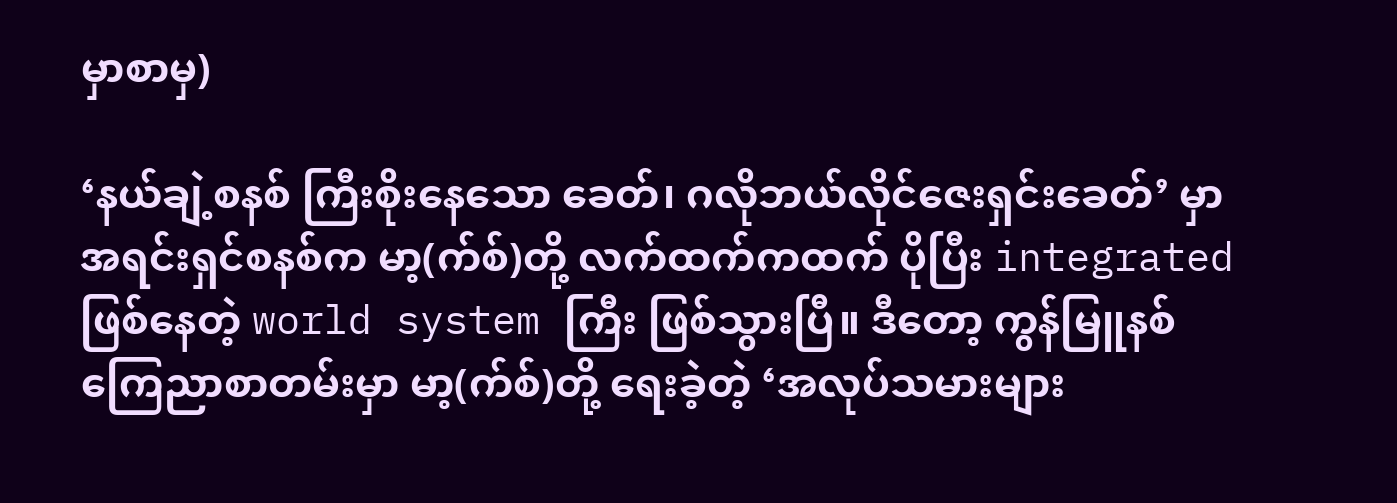မှာစာမှ)

‘နယ်ချဲ့စနစ် ကြီးစိုးနေသော ခေတ်၊ ဂလိုဘယ်လိုင်ဇေးရှင်းခေတ်’ မှာ အရင်းရှင်စနစ်က မာ့(က်စ်)တို့ လက်ထက်ကထက် ပိုပြီး integrated ဖြစ်နေတဲ့ world system ကြီး ဖြစ်သွားပြီ။ ဒီတော့ ကွန်မြူနစ် ကြေညာစာတမ်းမှာ မာ့(က်စ်)တို့ ရေးခဲ့တဲ့ ‘အလုပ်သမားများ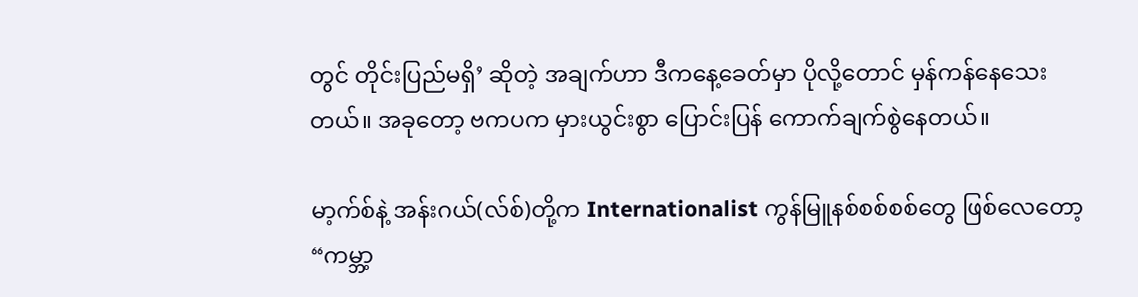တွင် တိုင်းပြည်မရှိ’ ဆိုတဲ့ အချက်ဟာ ဒီကနေ့ခေတ်မှာ ပိုလို့တောင် မှန်ကန်နေသေးတယ်။ အခုတော့ ဗကပက မှားယွင်းစွာ ပြောင်းပြန် ကောက်ချက်စွဲနေတယ်။

မာ့က်စ်နဲ့ အန်းဂယ်(လ်စ်)တို့က Internationalist ကွန်မြူနစ်စစ်စစ်တွေ ဖြစ်လေတော့ “ကမ္ဘာ့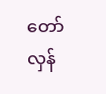တော်လှန်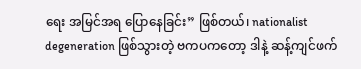ရေး အမြင်အရ ပြောနေခြင်း” ဖြစ်တယ်၊ nationalist degeneration ဖြစ်သွားတဲ့ ဗကပကတော့ ဒါနဲ့ ဆန့်ကျင်ဖက်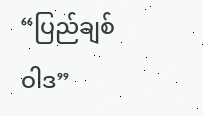“ပြည်ချစ်ဝါဒ”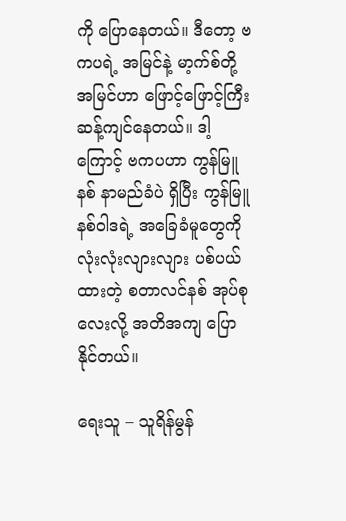ကို ပြောနေတယ်။ ဒီတော့ ဗကပရဲ့ အမြင်နဲ့ မာ့က်စ်တို့ အမြင်ဟာ ဖြောင့်ဖြောင့်ကြီး ဆန့်ကျင်နေတယ်။ ဒါ့ကြောင့် ဗကပဟာ ကွန်မြူနစ် နာမည်ခံပဲ ရှိပြီး ကွန်မြူနစ်ဝါဒရဲ့ အခြေခံမူတွေကို လုံးလုံးလျားလျား ပစ်ပယ်ထားတဲ့ စတာလင်နစ် အုပ်စုလေးလို့ အတိအကျ ပြောနိုင်တယ်။

ရေးသူ – သူရိန်မွန်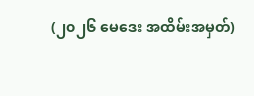(၂၀၂၆ မေဒေး အထိမ်းအမှတ်)